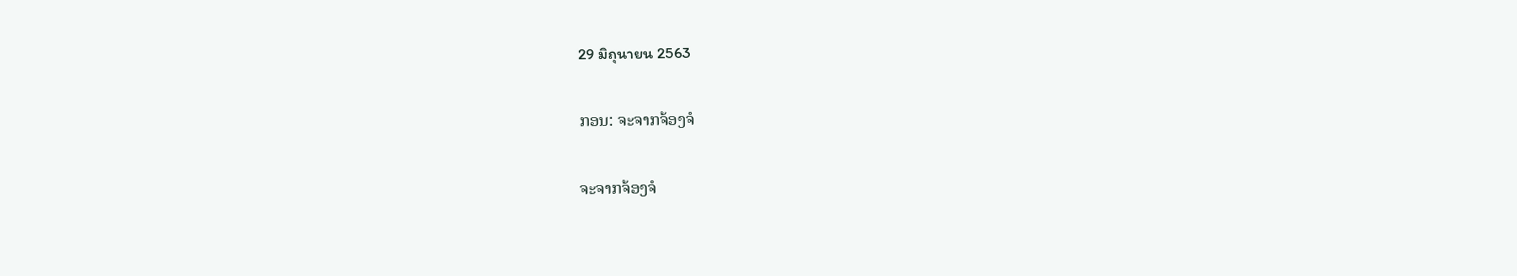29 มิถุนายน 2563

ກອນ: ຈະຈາກຈ້ອງຈໍ

ຈະຈາກຈ້ອງຈໍ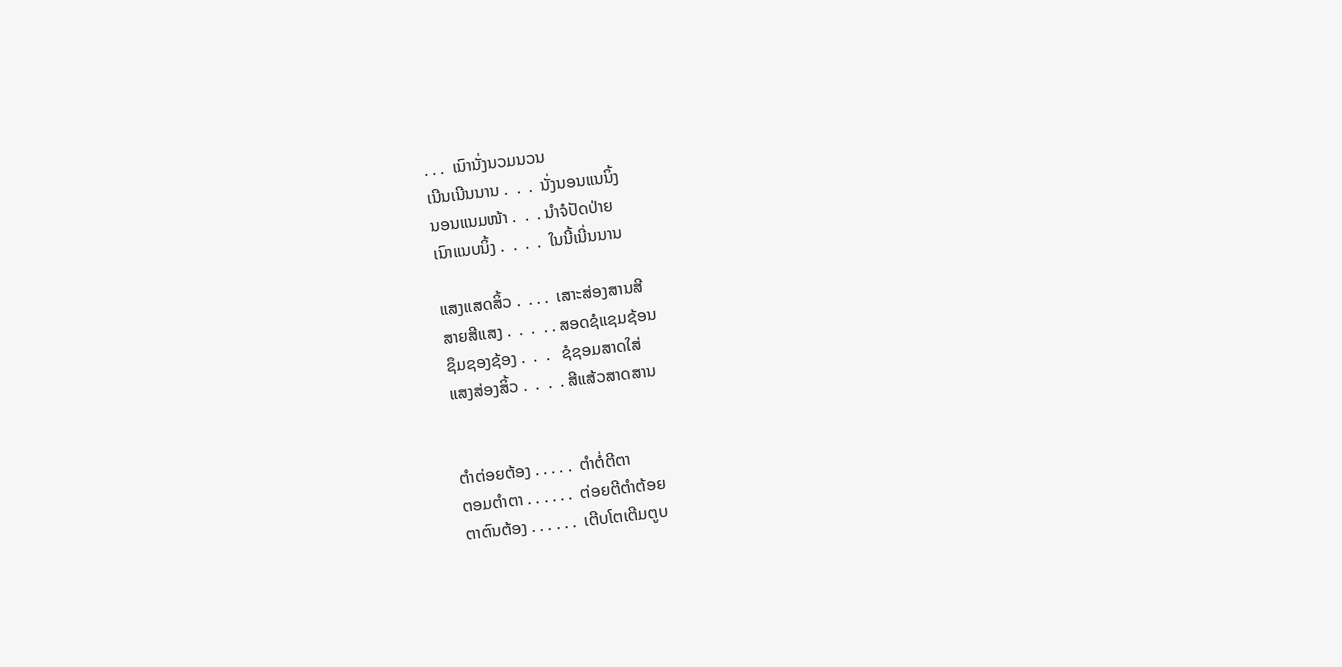. . .  ເນົານັ່ງນວມນວນ
ເນີນເນີນນານ .  .  .  ນັ່ງນອນແນນິ້ງ
ນອນແນມໜ້າ .  .  . ນຳຈໍປັດປ່າຍ
ເນົາແນບນິ້ງ .  .  .  .  ໃນນີ້ເນີ່ນນານ

ແສງແສດສິ້ວ .  . . .  ເສາະສ່ອງສານສີ
ສາຍສີແສງ .  .  .  . . ສອດຊໍແຊມຊ້ອນ
ຊຶມຊອງຊ້ອງ .  .  .   ຊໍຊອມສາດໃສ່
ແສງສ່ອງສິ້ວ .  .  .  . ສີແສ້ວສາດສານ


ຕຳຕ່ອຍຕ້ອງ . . . . .  ຕຳຕໍ່ຕີຕາ
ຕອມຕຳຕາ . . . . . .  ຕ່ອຍຕີຕຳຕ້ອຍ
ຕາຕົນຕ້ອງ . . . . . .  ເຕີບໂຕເຕີມຕູບ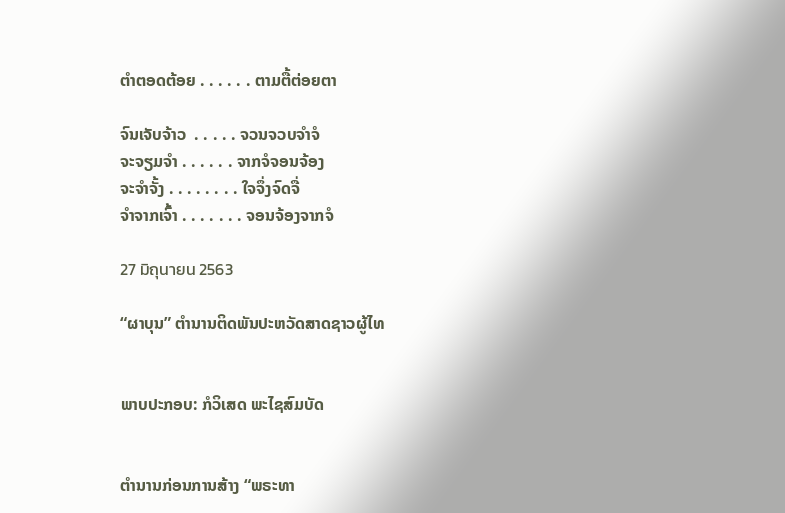ຕຳຕອດຕ້ອຍ . . . . . . ຕາມຕື້ຕ່ອຍຕາ

ຈົນເຈັບຈ້າວ  . . . . . ຈວນຈວບຈຳຈໍ
ຈະຈຽມຈຳ . . . . . . ຈາກຈໍຈອນຈ້ອງ
ຈະຈຳຈັ້ງ . . . . . . . . ໃຈຈຶ່ງຈົດຈື່
ຈຳຈາກເຈົ້າ . . . . . . . ຈອນຈ້ອງຈາກຈໍ

27 มิถุนายน 2563

“ຜາບຸນ” ຕຳນານຕິດພັນປະຫວັດສາດຊາວຜູ້ໄທ


ພາບປະກອບ: ກໍວິເສດ ພະໄຊສົມບັດ


ຕຳນານກ່ອນການສ້າງ “ພຣະທາ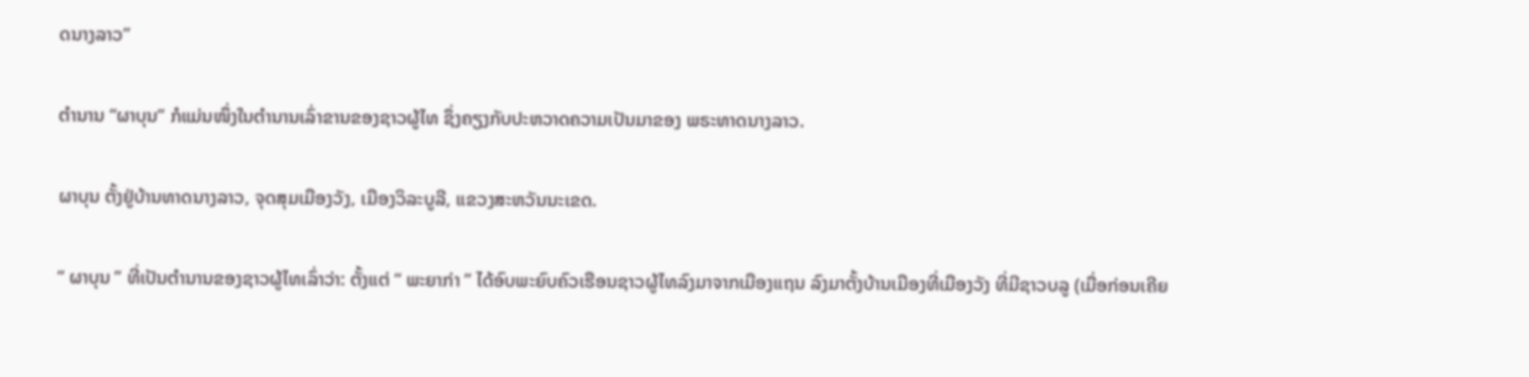ດນາງລາວ”

ຕຳນານ “ຜາບຸນ” ກໍແມ່ນໜຶ່ງໃນຕຳນານເລົ່າຂານຂອງຊາວຜູ້ໄທ ຊຶ່ງຄຽງກັບປະຫວາດຄວາມເປັນມາຂອງ ພຣະທາດນາງລາວ.

ຜາບຸນ ຕັ້ງຢູ່ບ້ານທາດນາງລາວ, ຈຸດສຸມເມືອງວັງ, ເມືອງວິລະບູລີ, ແຂວງສະຫວັນນະເຂດ.

“ ຜາບຸນ ” ທີ່ເປັນຕຳນານຂອງຊາວຜູ້ໄທເລົ່າວ່າ: ຕັ້ງແຕ່ “ ພະຍາກ່າ ” ໄດ້ອົບພະຍົບຄົວເຮືອນຊາວຜູ້ໄທລົງມາຈາກເມືອງແຖນ ລົງມາຕັ້ງບ້ານເມືອງທີ່ເມືອງວັງ ທີ່ມີຊາວບລູ (ເມື່ອກ່ອນເຄີຍ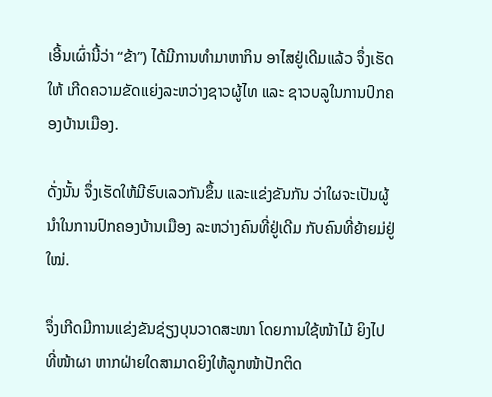ເອີ້ນເຜົ່ານີ້ວ່າ “ຂ້າ”) ໄດ້ມີການທຳມາຫາກິນ ອາໄສຢູ່ເດີມແລ້ວ ຈຶ່ງເຮັດໃຫ້ ເກີດຄວາມຂັດແຍ່ງລະຫວ່າງຊາວຜູ້ໄທ ແລະ ຊາວບລູໃນການປົກຄອງບ້ານເມືອງ.

ດັ່ງນັ້ນ ຈຶ່ງເຮັດໃຫ້ມີຮົບເລວກັນຂຶ້ນ ແລະແຂ່ງຂັນກັນ ວ່າໃຜຈະເປັນຜູ້ນຳໃນການປົກຄອງບ້ານເມືອງ ລະຫວ່າງຄົນທີ່ຢູ່ເດີມ ກັບຄົນທີ່ຍ້າຍມ່ຢູ່ໃໝ່.

ຈຶ່ງເກີດມີການແຂ່ງຂັນຊ່ຽງບຸນວາດສະໜາ ໂດຍການໃຊ້ໜ້າໄມ້ ຍິງໄປທີ່ໜ້າຜາ ຫາກຝ່າຍໃດສາມາດຍິງໃຫ້ລູກໜ້າປັກຕິດ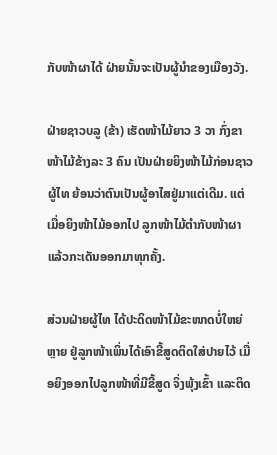ກັບໜ້າຜາໄດ້ ຝ່າຍນັ້ນຈະເປັນຜູ້ນຳຂອງເມືອງວັງ.

ຝ່າຍຊາວບລູ (ຂ້າ) ເຮັດໜ້າໄມ້ຍາວ 3 ວາ ກົ່ງຂາໜ້າໄມ້ຂ້າງລະ 3 ຄົນ ເປັນຝ່າຍຍິງໜ້າໄມ້ກ່ອນຊາວຜູ້ໄທ ຍ້ອນວ່າຕົນເປັນຜູ້ອາໄສຢູ່ມາແຕ່ເດີມ. ແຕ່ເມື່ອຍິງໜ້າໄມ້ອອກໄປ ລູກໜ້າໄມ້ຕຳກັບໜ້າຜາ ແລ້ວກະເດັນອອກມາທຸກຄັ້ງ.

ສ່ວນຝ່າຍຜູ້ໄທ ໄດ້ປະດິດໜ້າໄມ້ຂະໜາດບໍ່ໃຫຍ່ຫຼາຍ ຢູ່ລູກໜ້າເພິ່ນໄດ້ເອົາຂີ້ສູດຕິດໃສ່ປາຍໄວ້ ເມື່ອຍິງອອກໄປລູກໜ້າທີ່ມີຂີ້ສູດ ຈິ່ງພຸ້ງເຂົ້າ ແລະຕິດ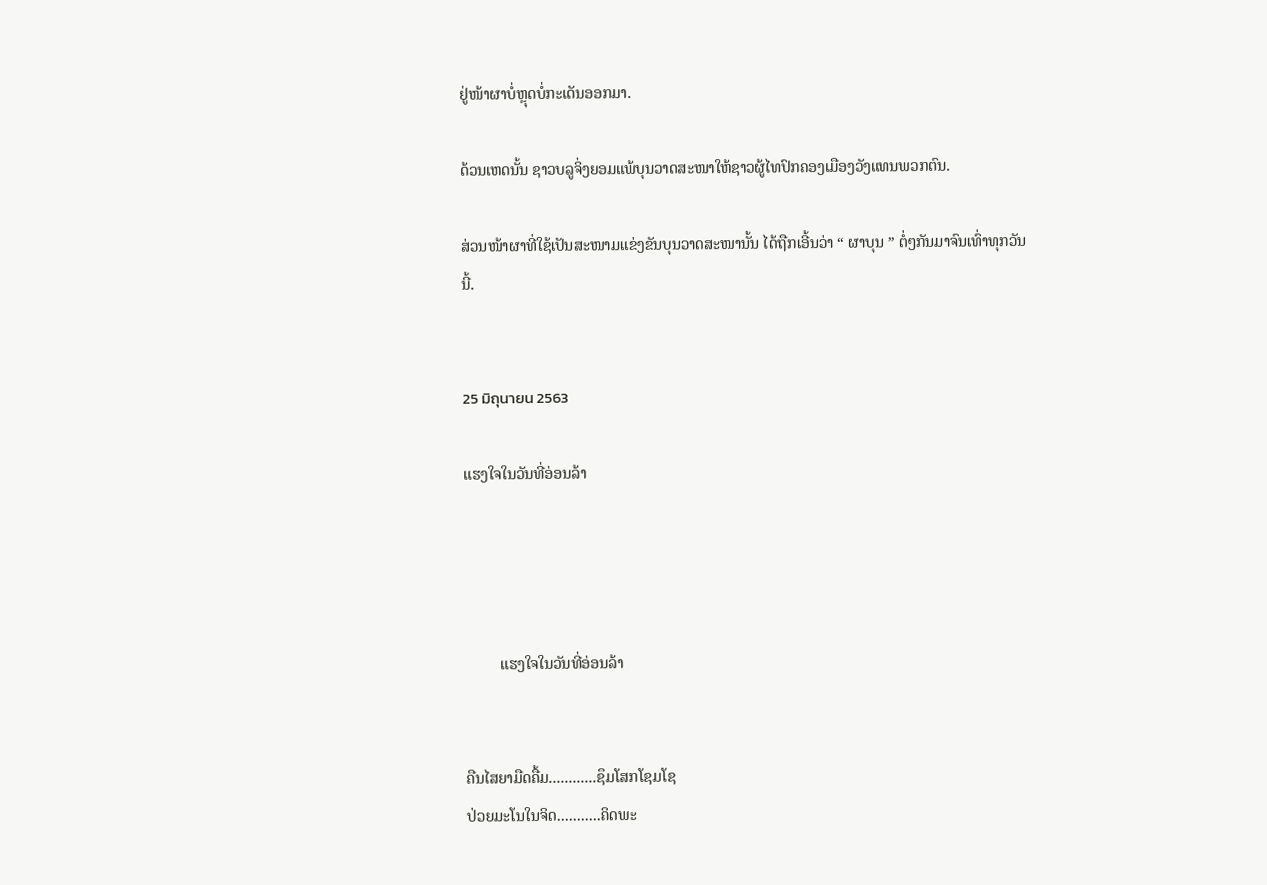ຢູ່ໜ້າຜາບໍ່ຫຼຸດບໍ່ກະເດັນອອກມາ.

ດ້ວນເຫດນັ້ນ ຊາວບລູຈິ່ງຍອມແພ້ບຸນວາດສະໜາໃຫ້ຊາວຜູ້ໄທປົກຄອງເມືອງວັງແທນພວກຕົນ.

ສ່ວນໜ້າຜາທີ່ໃຊ້ເປັນສະໜາມແຂ່ງຂັນບຸນວາດສະໜານັ້ນ ໄດ້ຖືກເອີ້ນວ່າ “ ຜາບຸນ ” ຕໍ່ໆກັນມາຈົນເທົ່າທຸກວັນນີ້.


25 มิถุนายน 2563

ແຮງໃຈໃນວັນທີ່ອ່ອນລ້າ




         ແຮງໃຈໃນວັນທີ່ອ່ອນລ້າ


ຄືນໄສຍາມືດຄື້ມ............ຊຶມໂສກໂຊມໂຊ
ປ່ວຍມະໂນໃນຈິດ...........ຄິດພະ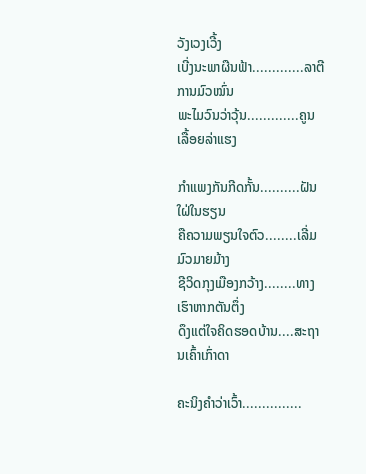ວັງເວງເວີ້ງ
ເບີ່ງນະພາຜືນຟ້າ.............ລາຕີການມົວໝົ່ນ
ພະໄມວົນວ່າວຸ້ນ.............ຄູນເລື້ອຍລ່າແຮງ

ກຳແພງກັນກີດກັ້ນ..........ຝັນໃຝ່ໃນຮຽນ
ຄືຄວາມພຽນໃຈຕົວ........ເລີ່ມມົວມາຍມ້າງ
ຊີວິດກຸງເມືອງກວ້າງ........ທາງເຮົາຫາກຕັນຕຶ່ງ
ດຶງແຕ່ໃຈຄິດຮອດບ້ານ....ສະຖານເຄົ້າເກົ່າດາ

ຄະນິງຄຳວ່າເວົ້າ...............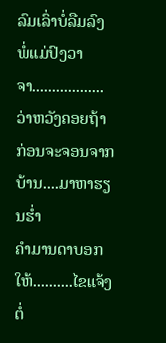ລົມເລົ່າບໍ່ລືມລົງ
ພໍ່ແມ່ປົງວາຈາ..................ວ່າຫວັງຄອຍຖ້າ
ກ່ອນຈະຈອນຈາກບ້ານ....ມາຫາຮຽນຮໍ່າ
ຄຳມານດາບອກໃຫ້..........ໄຂແຈ້ງຕໍ່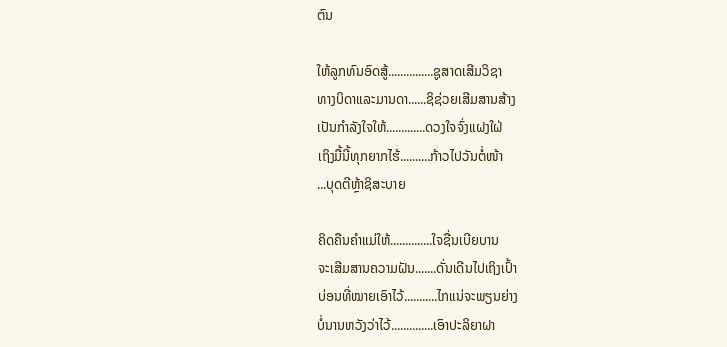ຕົນ

ໃຫ້ລູກທົນອົດສູ້...............ຊູສາດເສີມວິຊາ
ທາງບິດາແລະມານດາ......ຊິຊ່ວຍເສີມສານສ້າງ
ເປັນກຳລັງໃຈໃຫ້.............ດວງໃຈຈົ່ງແຝງໃຝ່
ເຖິງມື້ນີ້ທຸກຍາກໄຮ້..........ກ້າວໄປວັນຕໍ່ໜ້າ
...ບຸດຕີຫຼ້າຊິສະບາຍ

ຄິດຄືນຄຳແມ່ໃຫ້..............ໃຈຊື່ນເບີຍບານ
ຈະເສີມສານຄວາມຝັນ.......ດັ່ນເດີນໄປເຖິງເປົ້າ
ບ່ອນທີ່ໝາຍເອົາໄວ້...........ໄກແນ່ຈະພຽນຍ່າງ
ບໍ່ນານຫວັງວ່າໄວ້..............ເອົາປະລິຍາຝາ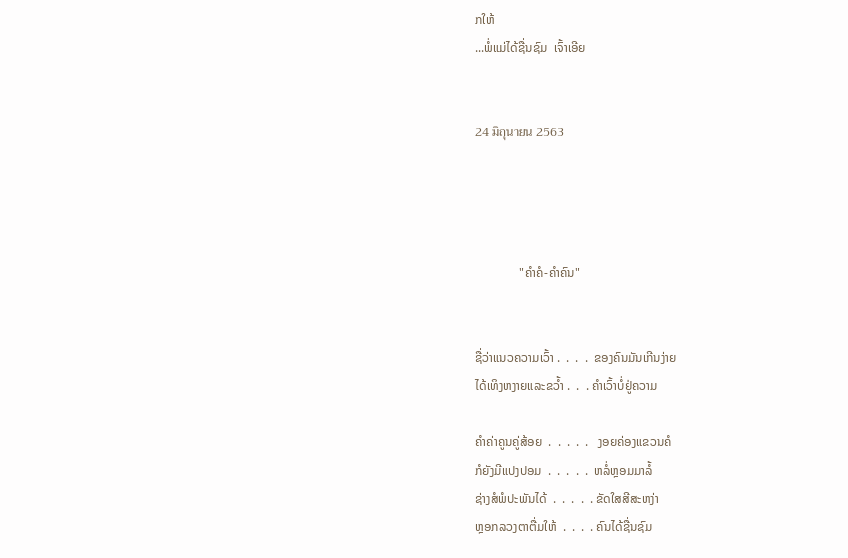ກໃຫ້
...ພໍ່ແມ່ໄດ້ຊື່ນຊົມ  ເຈົ້າເອີຍ


24 มิถุนายน 2563




              "ຄຳຄໍ-ຄຳຄົນ"


ຊື່ວ່າແນວຄວາມເວົ້າ .  .  .  .  ຂອງຄົນມັນເກີນງ່າຍ
ໄດ້ເທິງຫງາຍແລະຂວໍ້າ .  .  . ຄຳເວົ້າບໍ່ຢູ່ຄວາມ

ຄຳຄ່າຄູນຄູ່ສ້ອຍ  .  .  .  .  .   ງອຍຄ່ອງແຂວນຄໍ
ກໍຍັງມີແປງປອມ  .  .  .  .  .  ຫລໍ່ຫຼອມມາລໍ້
ຊ່າງສໍພໍປະພັນໄດ້  .  .  .  .  . ຂັດໃສສີສະຫງ່າ
ຫຼອກລວງຕາຕື່ມໃຫ້  .  .  .  . ຄົນໄດ້ຊື່ນຊົມ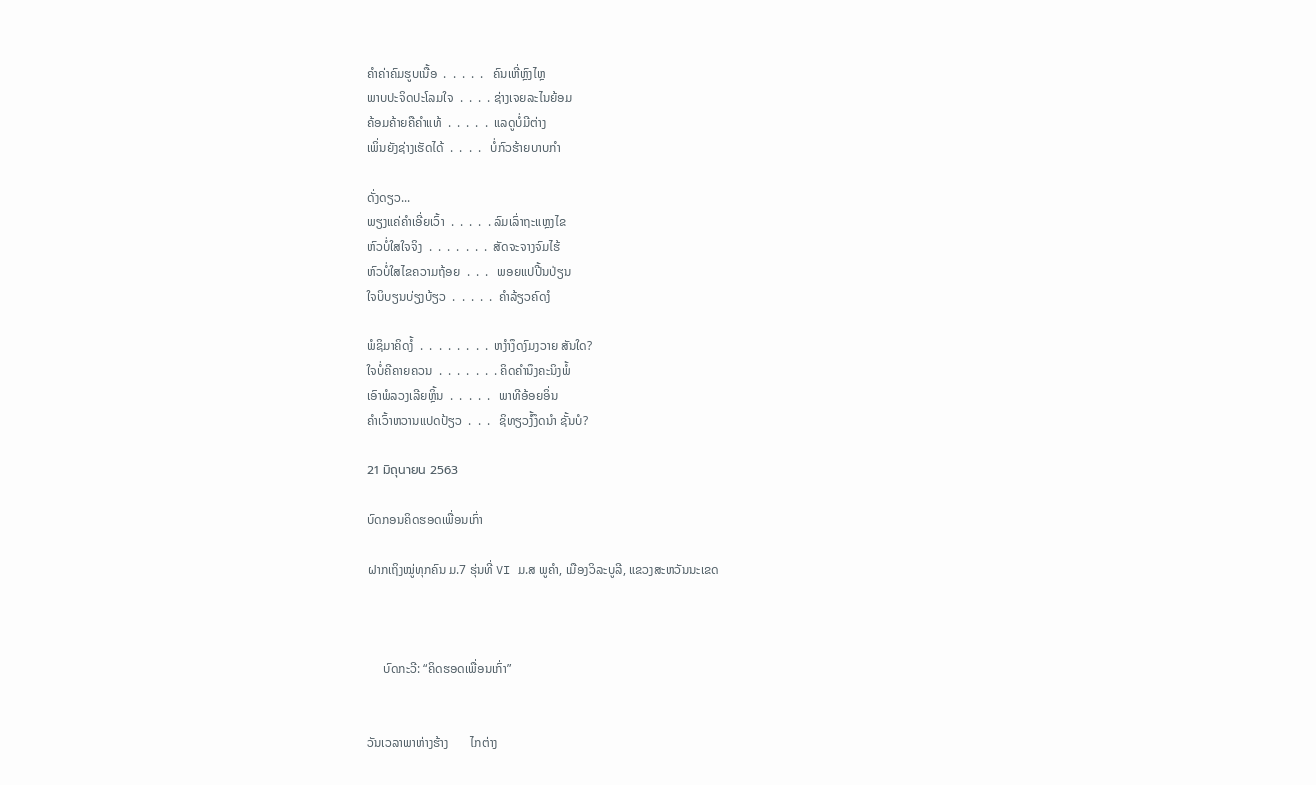ຄຳຄ່າຄົມຮູບເນື້ອ  .  .  .  .  .   ຄົນເຫີ່ຫຼົງໄຫຼ
ພາບປະຈິດປະໂລມໃຈ  .  .  .  . ຊ່າງເຈຍລະໄນຍ້ອມ
ຄ້ອມຄ້າຍຄືຄຳແທ້  .  .  .  .  .  ແລດູບໍ່ມີຕ່າງ
ເພິ່ນຍັງຊ່າງເຮັດໄດ້  .  .  .  .   ບໍ່ກົວຮ້າຍບາບກຳ

ດັ່ງດຽວ...
ພຽງແຄ່ຄຳເອີ່ຍເວົ້າ  .  .  .  .  . ລົມເລົ່າຖະແຫຼງໄຂ
ຫົວບໍ່ໃສໃຈຈິງ  .  .  .  .  .  .  .  ສັດຈະຈາງຈົມໄຮ້
ຫົວບໍ່ໃສໄຂຄວາມຖ້ອຍ  .  .  .   ພອຍແປປີ້ນປ່ຽນ
ໃຈບິບຽນບ່ຽງບ້ຽວ  .  .  .  .  .  ຄຳລ້ຽວຄົດງໍ

ພໍຊິມາຄິດງໍ້  .  .  .  .  .  .  .  .  ຫງຳງຶດງົມງວາຍ ສັນໃດ?
ໃຈບໍ່ຄີຄາຍຄວນ  .  .  .  .  .  .  . ຄິດຄຳນຶງຄະນິງພໍ້
ເອົາພໍລວງເລີຍຫຼິ້ນ  .  .  .  .  .   ພາທີອ້ອຍອິ່ນ
ຄຳເວົ້າຫວານແປດປ້ຽວ  .  .  .   ຊິທຽວງໍ້ງຶດນຳ ຊັ້ນບໍ?

21 มิถุนายน 2563

ບົດກອນຄິດຮອດເພື່ອນເກົ່າ

ຝາກເຖິງໝູ່ທຸກຄົນ ມ.7 ຮຸ່ນທີ່ VI ມ.ສ ພູຄຳ, ເມືອງວິລະບູລີ, ແຂວງສະຫວັນນະເຂດ



     ບົດກະວີ: “ຄິດຮອດເພື່ອນເກົ່າ”


ວັນເວລາພາຫ່າງຮ້າງ       ໄກຕ່າງ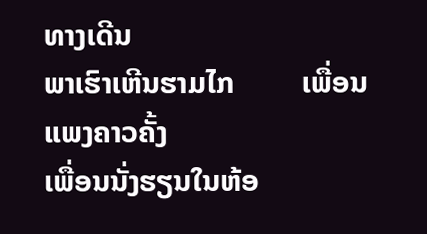ທາງເດີນ
ພາເຮົາເຫີນຮາມໄກ         ເພື່ອນແພງຄາວຄັ້ງ
ເພື່ອນນັ່ງຮຽນໃນຫ້ອ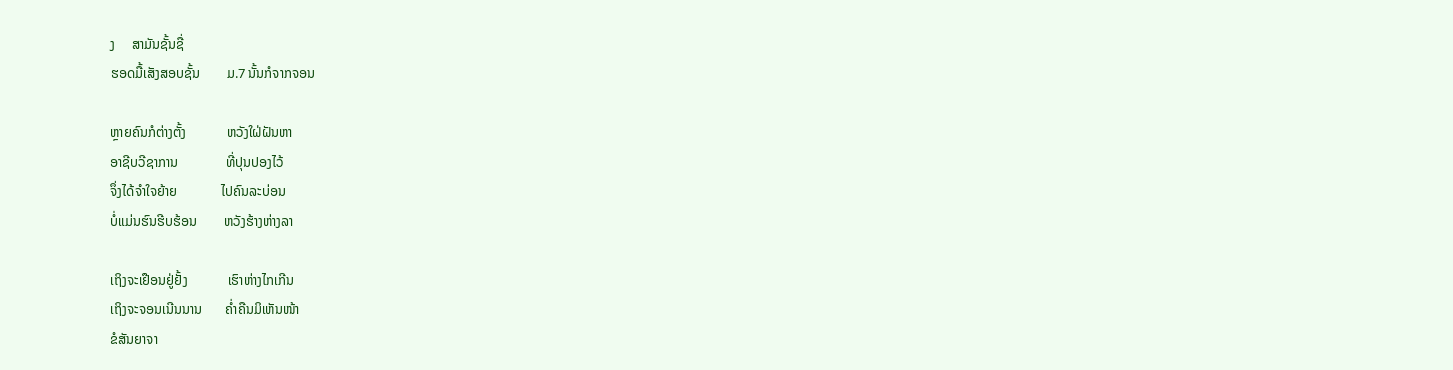ງ     ສາມັນຊັ້ນຊື່
ຮອດມື້ເສັງສອບຊັ້ນ        ມ.7 ນັ້ນກໍຈາກຈອນ

ຫຼາຍຄົນກໍຕ່າງຕັ້ງ            ຫວັງໃຝ່ຝັນຫາ
ອາຊີບວີຊາການ              ທີ່ປຸນປອງໄວ້
ຈຶ່ງໄດ້ຈຳໃຈຍ້າຍ             ໄປຄົນລະບ່ອນ
ບໍ່ແມ່ນຮົນຮີບຮ້ອນ        ຫວັງຮ້າງຫ່າງລາ

ເຖິງຈະເຢືອນຢູ່ຢັ້ງ            ເຮົາຫ່າງໄກເກີນ
ເຖິງຈະຈອນເນີນນານ       ຄໍ່າຄືນມິເຫັນໜ້າ
ຂໍສັນຍາຈາ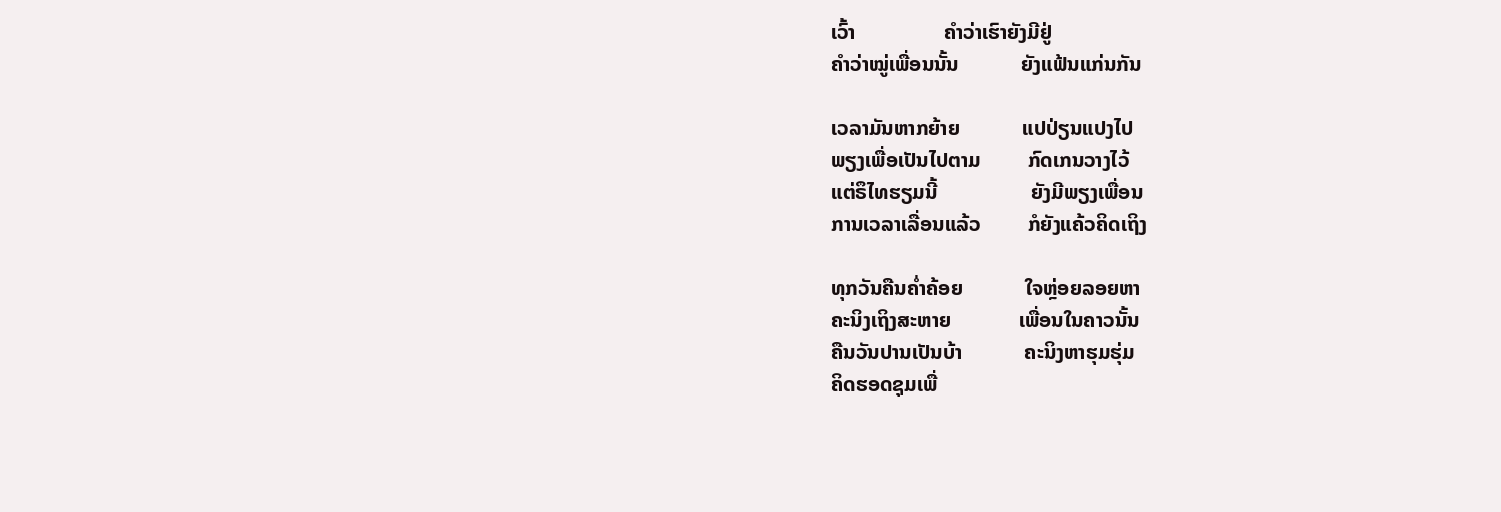ເວົ້າ                 ຄຳວ່າເຮົາຍັງມີຢູ່
ຄຳວ່າໝູ່ເພື່ອນນັ້ນ            ຍັງແຟ້ນແກ່ນກັນ

ເວລາມັນຫາກຍ້າຍ            ແປປ່ຽນແປງໄປ
ພຽງເພື່ອເປັນໄປຕາມ         ກົດເກນວາງໄວ້
ແຕ່ຣຶໄທຮຽມນີ້                  ຍັງມີພຽງເພື່ອນ
ການເວລາເລື່ອນແລ້ວ         ກໍຍັງແຄ້ວຄິດເຖິງ

ທຸກວັນຄືນຄ່ຳຄ້ອຍ            ໃຈຫຼ່ອຍລອຍຫາ
ຄະນິງເຖິງສະຫາຍ             ເພື່ອນໃນຄາວນັ້ນ
ຄືນວັນປານເປັນບ້າ            ຄະນິງຫາຮຸມຮຸ່ມ
ຄິດຮອດຊຸມເພື່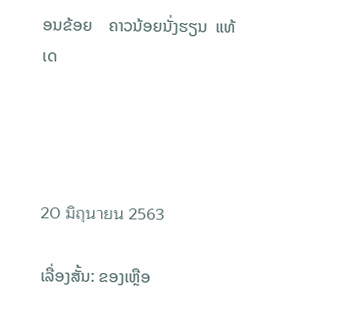ອນຂ້ອຍ    ຄາວນ້ອຍນັ່ງຮຽນ  ແທ້ເດ




20 มิถุนายน 2563

ເລື່ອງສັ້ນ: ຂອງເຫຼືອ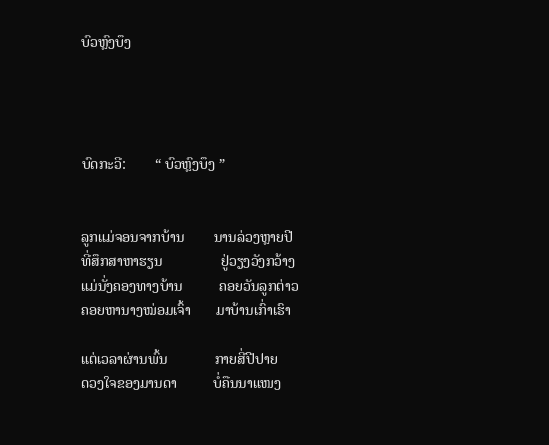ບົວຫຼົງບຶງ




ບົດກະວີ:        “ ບົວຫຼົງບຶງ ”


ລູກແມ່ຈອນຈາກບ້ານ        ນານລ່ວງຫຼາຍປີ
ທີ່ສຶກສາຫາຮຽນ                ຢູ່ວຽງວັງກວ້າງ
ແມ່ນັ່ງຄອງທາງບ້ານ          ຄອຍວັນລູກຕ່າວ
ຄອຍຫານາງໝ່ອມເຈົ້າ       ມາບ້ານເກົ່າເຮົາ

ແຕ່ເວລາຜ່ານພົ້ນ             ກາຍສີ່ປີປາຍ
ດວງໃຈຂອງມານດາ          ບໍ່ຄືນນາແໜງ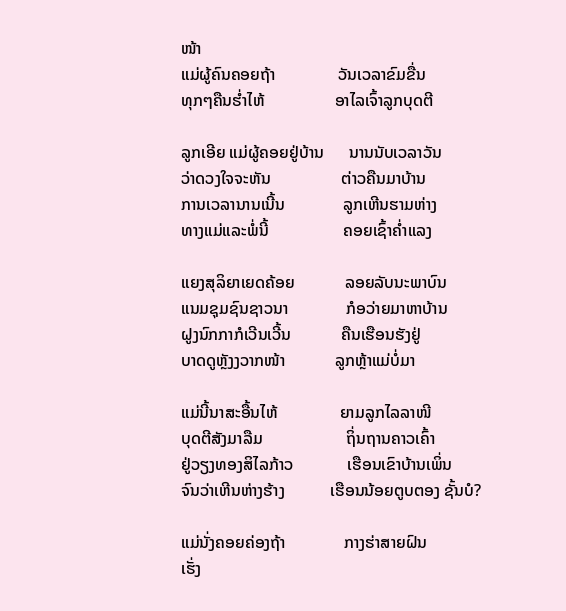ໜ້າ
ແມ່ຜູ້ຄົນຄອຍຖ້າ               ວັນເວລາຂົມຂື່ນ
ທຸກໆຄືນຮ່ຳໄຫ້                 ອາໄລເຈົ້າລູກບຸດຕີ

ລູກເອີຍ ແມ່ຜູ້ຄອຍຢູ່ບ້ານ      ນານນັບເວລາວັນ
ວ່າດວງໃຈຈະຫັນ                 ຕ່າວຄືນມາບ້ານ
ການເວລານານເນີ້ນ              ລູກເຫີນຮາມຫ່າງ
ທາງແມ່ແລະພໍ່ນີ້                  ຄອຍເຊົ້າຄໍ່າແລງ

ແຍງສຸລິຍາເຍດຄ້ອຍ            ລອຍລັບນະພາບົນ
ແນມຊຸມຊົນຊາວນາ              ກໍອວ່າຍມາຫາບ້ານ
ຝູງນົກກາກໍເວີນເວີ້ນ            ຄືນເຮືອນຮັງຢູ່
ບາດດູຫຼັງງວາກໜ້າ            ລູກຫຼ້າແມ່ບໍ່ມາ

ແມ່ນີ້ນາສະອື້ນໄຫ້               ຍາມລູກໄລລາໜີ
ບຸດຕີສັງມາລືມ                    ຖິ່ນຖານຄາວເຄົ້າ
ຢູ່ວຽງທອງສິໄລກ້າວ             ເຮືອນເຂົາບ້ານເພິ່ນ
ຈົນວ່າເຫີນຫ່າງຮ້າງ           ເຮືອນນ້ອຍຕູບຕອງ ຊັ້ນບໍ?

ແມ່ນັ່ງຄອຍຄ່ອງຖ້າ              ກາງຮ່າສາຍຝົນ
ເຮັ່ງ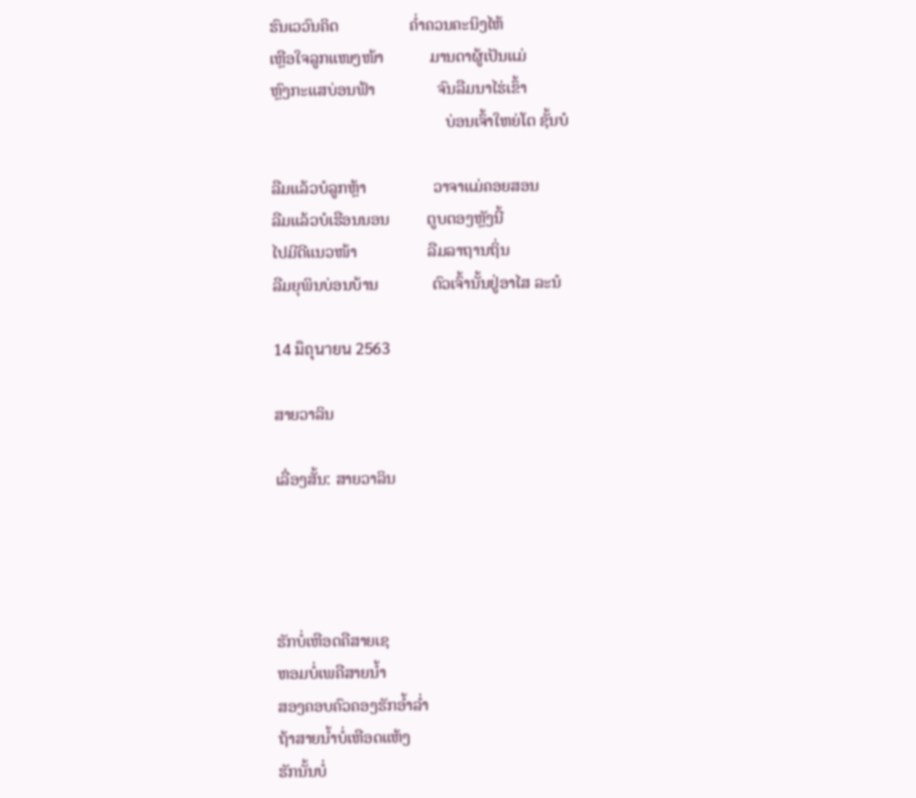ຮົນເວວົນຄິດ                 ຄ່ຳຄວນຄະນິງໄຫ້
ເຫຼືອໃຈລູກແໜງໜ້າ           ມານດາຜູ້ເປັນແມ່
ຫຼົງກະແສບ່ອນຟ້າ               ຈົນລືມນາໄຮ່ເຂົ້າ
                                          ບ່ອນເຈົ້າໃຫຍ່ໂຕ ຊັ້ນບໍ

ລືມແລ້ວບໍລູກຫຼ້າ                ວາຈາແມ່ຄອຍສອນ
ລືມແລ້ວບໍເຮືອນນອນ         ຕູບຕອງຫຼັງນີ້
ໄປມີດີແນວໜ້າ                 ລືມລາຖານຖິ່ນ
ລືມຍຸພິນບ່ອນບ້ານ             ຕົວເຈົ້ານັ້ນຢູ່ອາໄສ ລະນໍ

14 มิถุนายน 2563

ສາຍວາລິນ

ເລື່ອງສັ້ນ: ສາຍວາລິນ




ຮັກບໍ່ເຫືອດຄືສາຍເຊ
ຫອມບໍ່ເພຄືສາຍນໍ້າ
ສອງຄອບຄົວຄອງຮັກອໍ້າລໍ່າ
ຖ້າສາຍນໍ້າບໍ່ເຫືອດແຫ້ງ
ຮັກນັ້ນບໍ່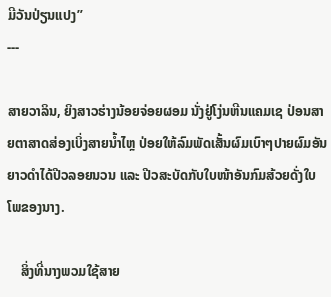ມີວັນປ່ຽນແປງ”
---

ສາຍວາລິນ, ຍິງສາວຮ່າງນ້ອຍຈ່ອຍຜອມ ນັ່ງຢູ່ໂງ່ນຫີນແຄມເຊ ປ່ອນສາຍຕາສາດສ່ອງເບິ່ງສາຍນ້ຳໄຫຼ ປ່ອຍໃຫ້ລົມພັດເສັ້ນຜົມເບົາໆປາຍຜົມອັນຍາວດຳໄດ້ປີວລອຍນວນ ແລະ ປີວສະບັດກັບໃບໜ້າອັນກົມສ້ວຍດັ່ງໃບໂພຂອງນາງ.

    ສິ່ງທີ່ນາງພວມໃຊ້ສາຍ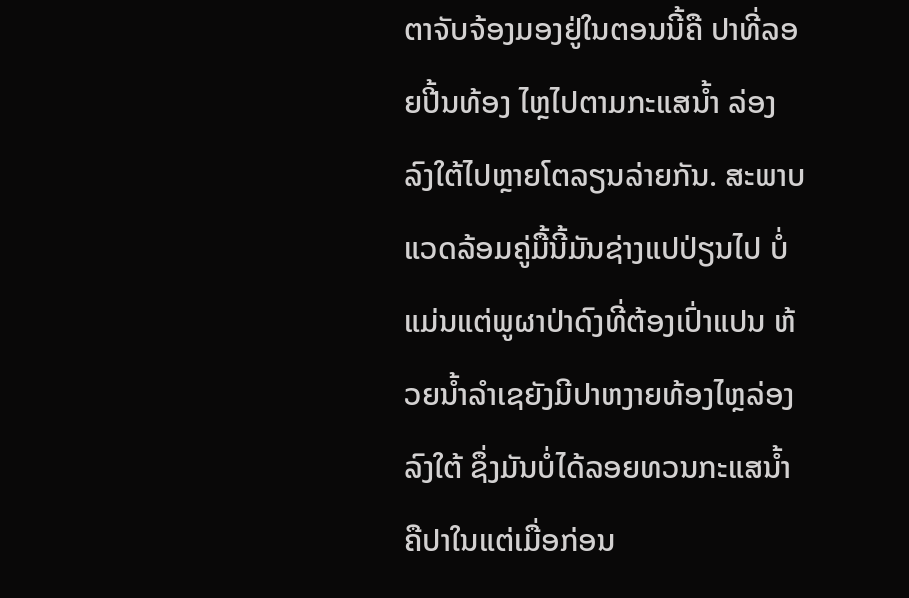ຕາຈັບຈ້ອງມອງຢູ່ໃນຕອນນີ້ຄື ປາທີ່ລອຍປີ້ນທ້ອງ ໄຫຼໄປຕາມກະແສນ້ຳ ລ່ອງລົງໃຕ້ໄປຫຼາຍໂຕລຽນລ່າຍກັນ. ສະພາບແວດລ້ອມຄູ່ມື້ນີ້ມັນຊ່າງແປປ່ຽນໄປ ບໍ່ແມ່ນແຕ່ພູຜາປ່າດົງທີ່ຕ້ອງເປົ່າແປນ ຫ້ວຍນ້ຳລຳເຊຍັງມີປາຫງາຍທ້ອງໄຫຼລ່ອງລົງໃຕ້ ຊຶ່ງມັນບໍ່ໄດ້ລອຍທວນກະແສນ້ຳຄືປາໃນແຕ່ເມື່ອກ່ອນ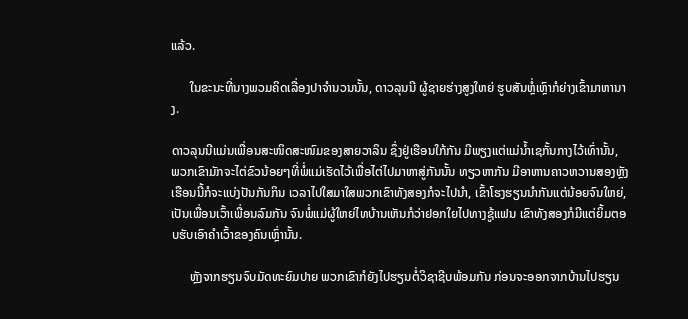ແລ້ວ.

      ໃນຂະນະທີ່ນາງພວມຄິດເລື່ອງປາຈຳນວນນັ້ນ, ດາວລຸນນີ ຜູ້ຊາຍຮ່າງສູງໃຫຍ່ ຮູບສັນຫຼໍ່ເຫຼົາກໍຍ່າງເຂົ້າມາຫານາງ.

ດາວລຸນນີແມ່ນເພື່ອນສະໜິດສະໜົມຂອງສາຍວາລິນ ຊຶ່ງຢູ່ເຮືອນໃກ້ກັນ ມີພຽງແຕ່ແມ່ນ້ຳເຊກັ້ນກາງໄວ້ເທົ່ານັ້ນ, ພວກເຂົາມັກຈະໄຕ່ຂົວນ້ອຍໆທີ່ພໍ່ແມ່ເຮັດໄວ້ເພື່ອໄຕ່ໄປມາຫາສູ່ກັນນັ້ນ ທຽວຫາກັນ ມີອາຫານຄາວຫວານສອງຫຼັງເຮືອນນີ້ກໍຈະແບ່ງປັນກັນກິນ ເວລາໄປໃສມາໃສພວກເຂົາທັງສອງກໍຈະໄປນຳ, ເຂົ້າໂຮງຮຽນນຳກັນແຕ່ນ້ອຍຈົນໃຫຍ່, ເປັນເພື່ອນເວົ້າເພື່ອນລົມກັນ ຈົນພໍ່ແມ່ຜູ້ໃຫຍ່ໄທບ້ານເຫັນກໍວ່າຢອກໃຍໄປທາງຊູ້ແຟນ ເຂົາທັງສອງກໍມີແຕ່ຍິ້ມຕອບຮັບເອົາຄຳເວົ້າຂອງຄົນເຫຼົ່ານັ້ນ.

      ຫຼັງຈາກຮຽນຈົບມັດທະຍົມປາຍ ພວກເຂົາກໍຍັງໄປຮຽນຕໍ່ວິຊາຊີບພ້ອມກັນ ກ່ອນຈະອອກຈາກບ້ານໄປຮຽນ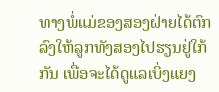ທາງພໍ່ແມ່ຂອງສອງຝ່າຍໄດ້ຕົກລົງໃຫ້ລູກທັງສອງໄປຮຽນຢູ່ໃກ້ກັນ ເພື່ອຈະໄດ້ດູແລເບິ່ງແຍງ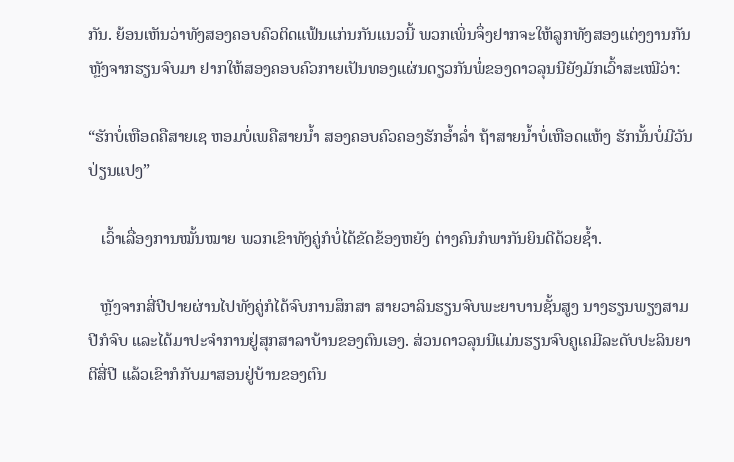ກັນ. ຍ້ອນເຫັນວ່າທັງສອງຄອບຄົວຕິດແຟ້ນແກ່ນກັນແນວນີ້ ພວກເພິ່ນຈຶ່ງຢາກຈະໃຫ້ລູກທັງສອງແຕ່ງງານກັນຫຼັງຈາກຮຽນຈົບມາ ຢາກໃຫ້ສອງຄອບຄົວກາຍເປັນທອງແຜ່ນດຽວກັນພໍ່ຂອງດາວລຸນນີຍັງມັກເວົ້າສະເໝີວ່າ:

“ຮັກບໍ່ເຫືອດຄືສາຍເຊ ຫອມບໍ່ເພຄືສາຍນ້ຳ ສອງຄອບຄົວຄອງຮັກອ້ຳລໍ່າ ຖ້າສາຍນ້ຳບໍ່ເຫືອດແຫ້ງ ຮັກນັ້ນບໍ່ມີວັນປ່ຽນແປງ”

   ເວົ້າເລື່ອງການໝັ້ນໝາຍ ພວກເຂົາທັງຄູ່ກໍບໍ່ໄດ້ຂັດຂ້ອງຫຍັງ ຕ່າງຄົນກໍພາກັນຍິນດີດ້ວຍຊ້ຳ.

   ຫຼັງຈາກສີ່ປີປາຍຜ່ານໄປທັງຄູ່ກໍໄດ້ຈົບການສຶກສາ ສາຍວາລິນຮຽນຈົບພະຍາບານຊັ້ນສູງ ນາງຮຽນພຽງສາມປີກໍຈົບ ແລະໄດ້ມາປະຈຳການຢູ່ສຸກສາລາບ້ານຂອງຕົນເອງ. ສ່ວນດາວລຸນນີແມ່ນຮຽນຈົບຄູເຄມີລະດັບປະລິນຍາຕີສີ່ປີ ແລ້ວເຂົາກໍກັບມາສອນຢູ່ບ້ານຂອງຕົນ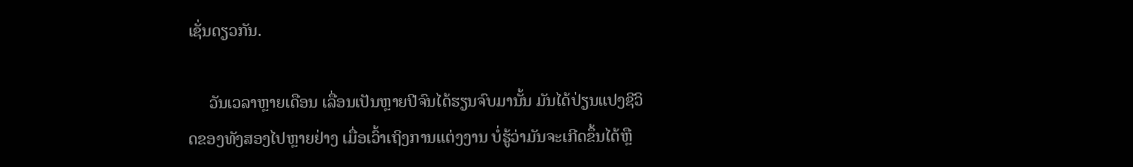ເຊັ່ນດຽວກັນ.

     ວັນເວລາຫຼາຍເດືອນ ເລື່ອນເປັນຫຼາຍປີຈົນໄດ້ຮຽນຈົບມານັ້ນ ມັນໄດ້ປ່ຽນແປງຊີວິດຂອງທັງສອງໄປຫຼາຍຢ່າງ ເມື່ອເວົ້າເຖິງການແຕ່ງງານ ບໍ່ຮູ້ວ່າມັນຈະເກີດຂຶ້ນໄດ້ຫຼື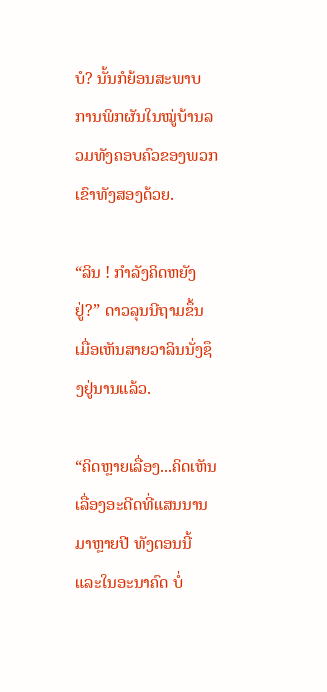ບໍ? ນັ້ນກໍຍ້ອນສະພາບການພິກຜັນໃນໝູ່ບ້ານລວມທັງຄອບຄົວຂອງພວກເຂົາທັງສອງດ້ວຍ.

“ລິນ ! ກຳລັງຄິດຫຍັງຢູ່?” ດາວລຸນນີຖາມຂຶ້ນເມື່ອເຫັນສາຍວາລິນນັ່ງຊຶງຢູ່ນານແລ້ວ.

“ຄິດຫຼາຍເລື່ອງ...ຄິດເຫັນເລື່ອງອະດີດທີ່ແສນນານມາຫຼາຍປີ ທັງຕອນນີ້ ແລະໃນອະນາຄົດ ບໍ່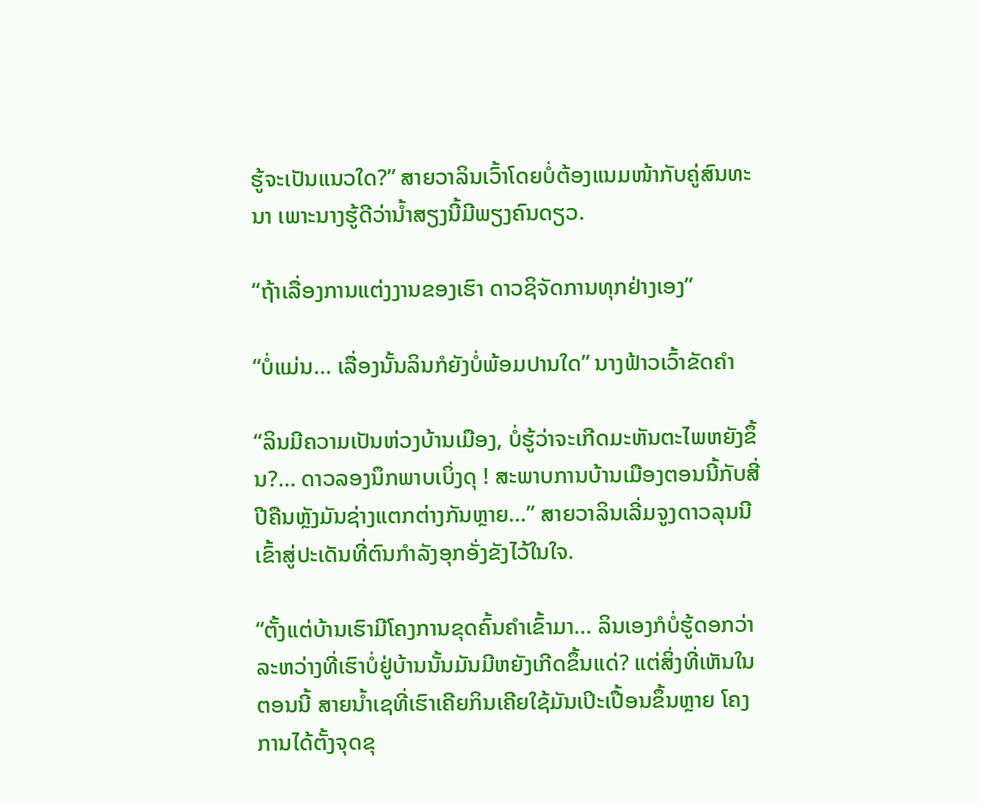ຮູ້ຈະເປັນແນວໃດ?” ສາຍວາລິນເວົ້າໂດຍບໍ່ຕ້ອງແນມໜ້າກັບຄູ່ສົນທະນາ ເພາະນາງຮູ້ດີວ່ານ້ຳສຽງນີ້ມີພຽງຄົນດຽວ.

“ຖ້າເລື່ອງການແຕ່ງງານຂອງເຮົາ ດາວຊິຈັດການທຸກຢ່າງເອງ”

“ບໍ່ແມ່ນ... ເລື່ອງນັ້ນລິນກໍຍັງບໍ່ພ້ອມປານໃດ” ນາງຟ້າວເວົ້າຂັດຄຳ

“ລິນມີຄວາມເປັນຫ່ວງບ້ານເມືອງ, ບໍ່ຮູ້ວ່າຈະເກີດມະຫັນຕະໄພຫຍັງຂຶ້ນ?... ດາວລອງນຶກພາບເບິ່ງດຸ ! ສະພາບການບ້ານເມືອງຕອນນີ້ກັບສີ່ປີຄືນຫຼັງມັນຊ່າງແຕກຕ່າງກັນຫຼາຍ…” ສາຍວາລິນເລີ່ມຈູງດາວລຸນນີເຂົ້າສູ່ປະເດັນທີ່ຕົນກຳລັງອຸກອັ່ງຂັງໄວ້ໃນໃຈ.

“ຕັ້ງແຕ່ບ້ານເຮົາມີໂຄງການຂຸດຄົ້ນຄຳເຂົ້າມາ... ລິນເອງກໍບໍ່ຮູ້ດອກວ່າລະຫວ່າງທີ່ເຮົາບໍ່ຢູ່ບ້ານນັ້ນມັນມີຫຍັງເກີດຂຶ້ນແດ່? ແຕ່ສິ່ງທີ່ເຫັນໃນຕອນນີ້ ສາຍນ້ຳເຊທີ່ເຮົາເຄີຍກິນເຄີຍໃຊ້ມັນເປິະເປື້ອນຂຶ້ນຫຼາຍ ໂຄງການໄດ້ຕັ້ງຈຸດຂຸ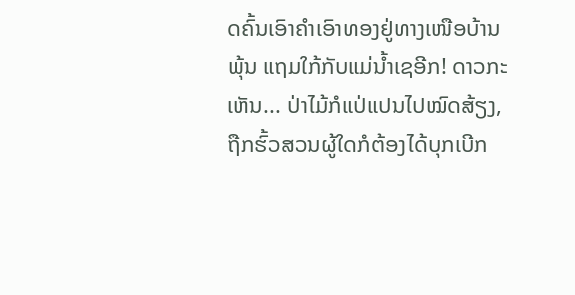ດຄົ້ນເອົາຄຳເອົາທອງຢູ່ທາງເໜືອບ້ານພຸ້ນ ແຖມໃກ້ກັບແມ່ນ້ຳເຊອີກ! ດາວກະເຫັນ... ປ່າໄມ້ກໍແປ່ແປນໄປໝົດສ້ຽງ, ຖືກຮົ້ວສວນຜູ້ໃດກໍຕ້ອງໄດ້ບຸກເບີກ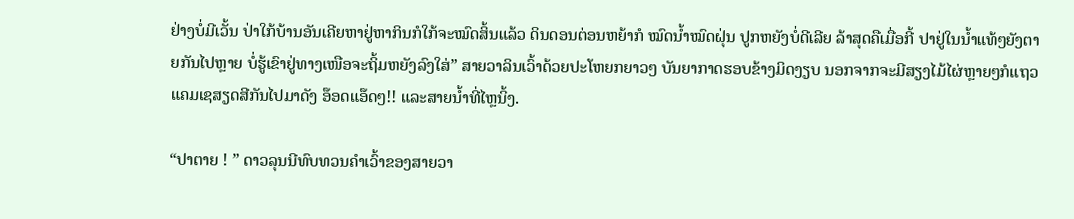ຢ່າງບໍ່ມີເວັ້ນ ປ່າໃກ້ບ້ານອັນເຄີຍຫາຢູ່ຫາກິນກໍໃກ້ຈະໝົດສິ້ນແລ້ວ ດິນດອນຕ່ອນຫຍ້າກໍ ໝົດນ້ຳໝົດຝຸ່ນ ປູກຫຍັງບໍ່ດີເລີຍ ລ້າສຸດຄືເມື່ອກີ້ ປາຢູ່ໃນນ້ຳແທ້ໆຍັງຕາຍກັນໄປຫຼາຍ ບໍ່ຮູ້ເຂົາຢູ່ທາງເໜືອຈະຖິ້ມຫຍັງລົງໃສ່” ສາຍວາລິນເວົ້າດ້ວຍປະໂຫຍກຍາວໆ ບັນຍາກາດຮອບຂ້າງມິດງຽບ ນອກຈາກຈະມີສຽງໄມ້ໄຜ່ຫຼາຍໆກໍແຖວແຄມເຊສຽດສີກັນໄປມາດັງ ອ໊ອດແອ໊ດໆ!! ແລະສາຍນ້ຳທີ່ໄຫຼນິ້ງ.

“ປາຕາຍ ! ” ດາວລຸນນີທົບທວນຄຳເວົ້າຂອງສາຍວາ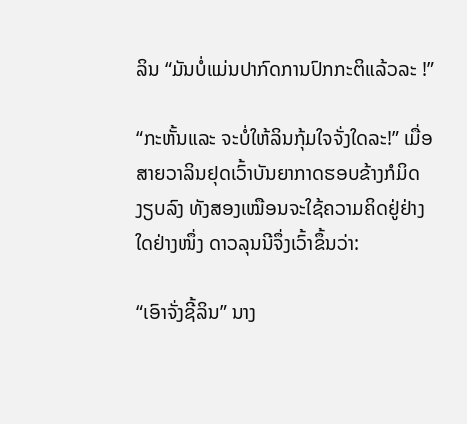ລິນ “ມັນບໍ່ແມ່ນປາກົດການປົກກະຕິແລ້ວລະ !”

“ກະຫັ້ນແລະ ຈະບໍ່ໃຫ້ລິນກຸ້ມໃຈຈັ່ງໃດລະ!” ເມື່ອສາຍວາລິນຢຸດເວົ້າບັນຍາກາດຮອບຂ້າງກໍມິດງຽບລົງ ທັງສອງເໝືອນຈະໃຊ້ຄວາມຄິດຢູ່ຢ່າງໃດຢ່າງໜຶ່ງ ດາວລຸນນີຈຶ່ງເວົ້າຂຶ້ນວ່າ:

“ເອົາຈັ່ງຊີ້ລິນ” ນາງ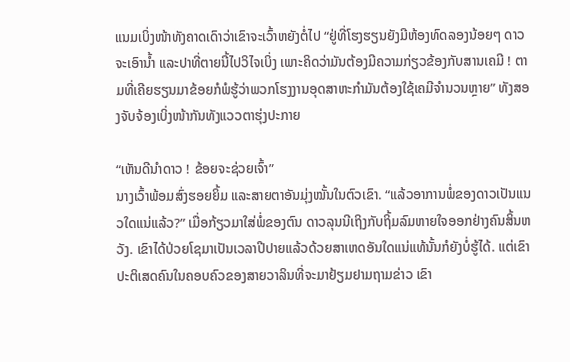ແນມເບິ່ງໜ້າທັງຄາດເດົາວ່າເຂົາຈະເວົ້າຫຍັງຕໍ່ໄປ “ຢູ່ທີ່ໂຮງຮຽນຍັງມີຫ້ອງທົດລອງນ້ອຍໆ ດາວຈະເອົານ້ຳ ແລະປາທີ່ຕາຍນີ້ໄປວິໄຈເບິ່ງ ເພາະຄິດວ່າມັນຕ້ອງມີຄວາມກ່ຽວຂ້ອງກັບສານເຄມີ ! ຕາມທີ່ເຄີຍຮຽນມາຂ້ອຍກໍພໍຮູ້ວ່າພວກໂຮງງານອຸດສາຫະກຳມັນຕ້ອງໃຊ້ເຄມີຈຳນວນຫຼາຍ” ທັງສອງຈັບຈ້ອງເບິ່ງໜ້າກັນທັງແວວຕາຮຸ່ງປະກາຍ

“ເຫັນດີນຳດາວ ! ຂ້ອຍຈະຊ່ວຍເຈົ້າ”
ນາງເວົ້າພ້ອມສົ່ງຮອຍຍິ້ມ ແລະສາຍຕາອັນມຸ່ງໝັ້ນໃນຕົວເຂົາ. “ແລ້ວອາການພໍ່ຂອງດາວເປັນແນວໃດແນ່ແລ້ວ?” ເມື່ອກ້ຽວມາໃສ່ພໍ່ຂອງຕົນ ດາວລຸນນີເຖິງກັບຖິ້ມລົມຫາຍໃຈອອກຢ່າງຄົນສິ້ນຫວັງ. ເຂົາໄດ້ປ່ວຍໂຊມາເປັນເວລາປີປາຍແລ້ວດ້ວຍສາເຫດອັນໃດແນ່ແທ້ນັ້ນກໍຍັງບໍ່ຮູ້ໄດ້. ແຕ່ເຂົາປະຕິເສດຄົນໃນຄອບຄົວຂອງສາຍວາລິນທີ່ຈະມາຢ້ຽມຢາມຖາມຂ່າວ ເຂົາ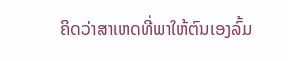ຄິດວ່າສາເຫດທີ່ພາໃຫ້ຕົນເອງລົ້ມ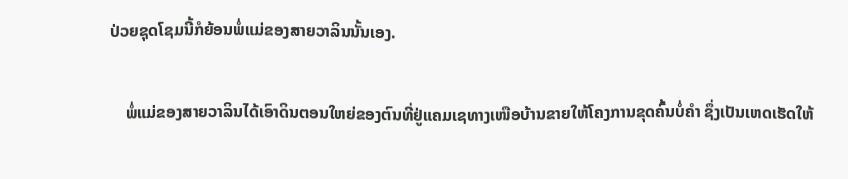ປ່ວຍຊຸດໂຊມນີ້ກໍຍ້ອນພໍ່ແມ່ຂອງສາຍວາລິນນັ້ນເອງ.

    ພໍ່ແມ່ຂອງສາຍວາລິນໄດ້ເອົາດິນຕອນໃຫຍ່ຂອງຕົນທີ່ຢູ່ແຄມເຊທາງເໜືອບ້ານຂາຍໃຫ້ໂຄງການຂຸດຄົ້ນບໍ່ຄຳ ຊຶ່ງເປັນເຫດເຮັດໃຫ້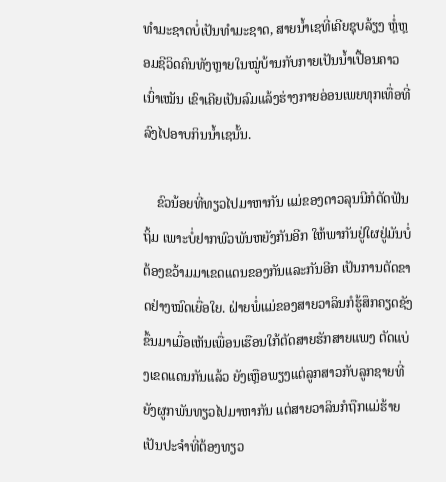ທຳມະຊາດບໍ່ເປັນທຳມະຊາດ, ສາຍນ້ຳເຊທີ່ເຄີຍຊຸບລ້ຽງ ຫຼໍ່ຫຼອມຊີວິດຄົນທັງຫຼາຍໃນໝູ່ບ້ານກັບກາຍເປັນນ້ຳເປື້ອນຄາວເນົ່າເໝັນ ເຂົາເຄີຍເປັນລົມແລ້ງຮ່າງກາຍອ່ອນເພຍທຸກເທື່ອທີ່ລົງໄປອາບກິນນ້ຳເຊນັ້ນ.

    ຂົວນ້ອຍທີ່ທຽວໄປມາຫາກັນ ແມ່ຂອງດາວລຸນນີກໍຕັດຟັນຖິ້ມ ເພາະບໍ່ຢາກພົວພັນຫຍັງກັນອີກ ໃຫ້ພາກັນຢູ່ໃຜຢູ່ມັນບໍ່ຕ້ອງຂວ້າມມາເຂດແດນຂອງກັນແລະກັນອີກ ເປັນການຕັດຂາດຢ່າງໝົດເຍື່ອໃຍ. ຝ່າຍພໍ່ແມ່ຂອງສາຍວາລິນກໍຮູ້ສຶກຄຽດຊັງຂຶ້ນມາເມື່ອເຫັນເພື່ອນເຮືອນໃກ້ຕັດສາຍຮັກສາຍແພງ ຕັດແບ່ງເຂດແດນກັນແລ້ວ ຍັງເຫຼືອພຽງແຕ່ລູກສາວກັບລູກຊາຍທີ່ຍັງຜູກພັນທຽວໄປມາຫາກັນ ແຕ່ສາຍວາລິນກໍຖືກແມ່ຮ້າຍເປັນປະຈຳທີ່ຕ້ອງທຽວ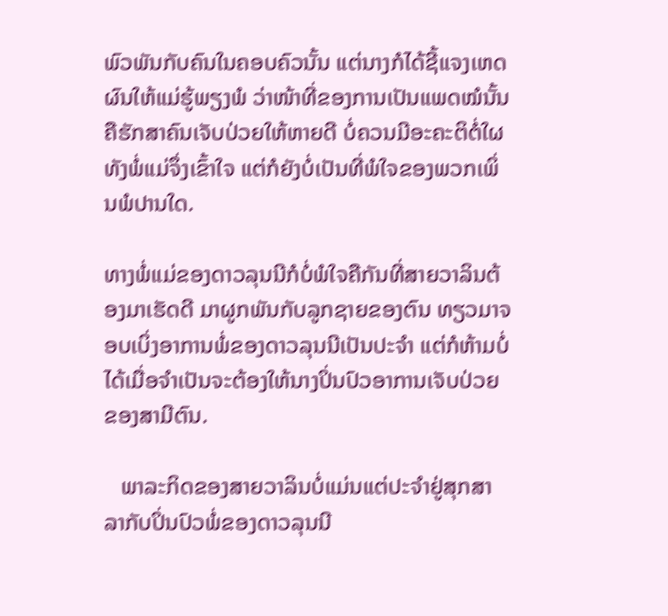ພົວພັນກັບຄົນໃນຄອບຄົວນັ້ນ ແຕ່ນາງກໍໄດ້ຊີ້ແຈງເຫດຜົນໃຫ້ແມ່ຮູ້ພຽງພໍ ວ່າໜ້າທີ່ຂອງການເປັນແພດໝໍນັ້ນຄືຮັກສາຄົນເຈັບປ່ວຍໃຫ້ຫາຍດີ ບໍ່ຄວນມີອະຄະຕິຕໍ່ໃຜ ທັງພໍ່ແມ່ຈຶ່ງເຂົ້າໃຈ ແຕ່ກໍຍັງບໍ່ເປັນທີ່ພໍໃຈຂອງພວກເພິ່ນພໍປານໃດ.

ທາງພໍ່ແມ່ຂອງດາວລຸນນີກໍບໍ່ພໍໃຈຄືກັນທີ່ສາຍວາລິນຕ້ອງມາເຮັດດີ ມາຜູກພັນກັບລູກຊາຍຂອງຕົນ ທຽວມາຈອບເບິ່ງອາການພໍ່ຂອງດາວລຸນນີເປັນປະຈຳ ແຕ່ກໍຫ້າມບໍ່ໄດ້ເມື່ອຈຳເປັນຈະຕ້ອງໃຫ້ນາງປິ່ນປົວອາການເຈັບປ່ວຍຂອງສາມີຕົນ.

   ພາລະກິດຂອງສາຍວາລິນບໍ່ແມ່ນແຕ່ປະຈຳຢູ່ສຸກສາລາກັບປິ່ນປົວພໍ່ຂອງດາວລຸນນີ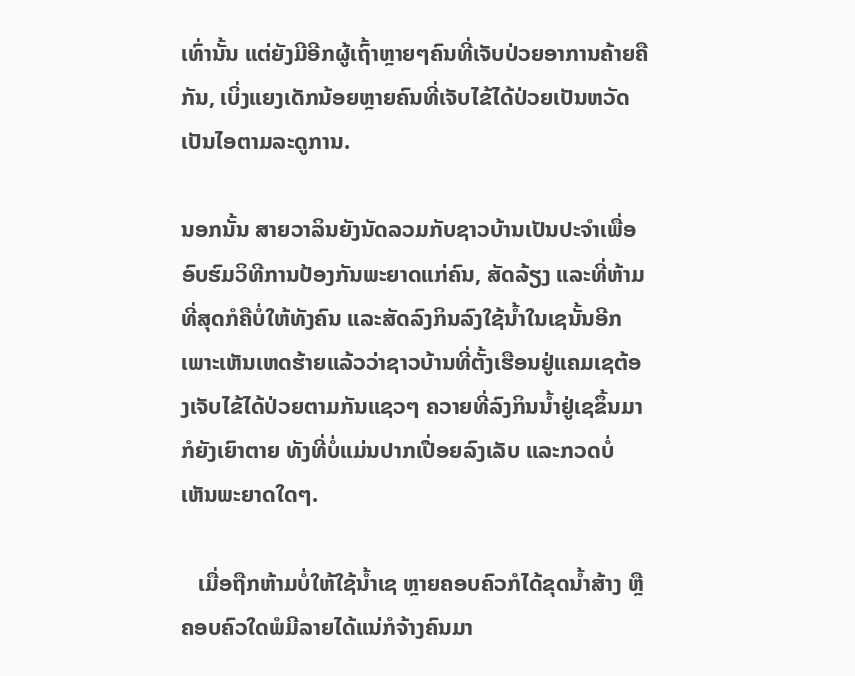ເທົ່ານັ້ນ ແຕ່ຍັງມີອີກຜູ້ເຖົ້າຫຼາຍໆຄົນທີ່ເຈັບປ່ວຍອາການຄ້າຍຄືກັນ, ເບິ່ງແຍງເດັກນ້ອຍຫຼາຍຄົນທີ່ເຈັບໄຂ້ໄດ້ປ່ວຍເປັນຫວັດເປັນໄອຕາມລະດູການ.

ນອກນັ້ນ ສາຍວາລິນຍັງນັດລວມກັບຊາວບ້ານເປັນປະຈຳເພື່ອອົບຮົມວິທີການປ້ອງກັນພະຍາດແກ່ຄົນ, ສັດລ້ຽງ ແລະທີ່ຫ້າມທີ່ສຸດກໍຄືບໍ່ໃຫ້ທັງຄົນ ແລະສັດລົງກິນລົງໃຊ້ນ້ຳໃນເຊນັ້ນອີກ ເພາະເຫັນເຫດຮ້າຍແລ້ວວ່າຊາວບ້ານທີ່ຕັ້ງເຮືອນຢູ່ແຄມເຊຕ້ອງເຈັບໄຂ້ໄດ້ປ່ວຍຕາມກັນແຊວໆ ຄວາຍທີ່ລົງກິນນ້ຳຢູ່ເຊຂຶ້ນມາກໍຍັງເຍົາຕາຍ ທັງທີ່ບໍ່ແມ່ນປາກເປື່ອຍລົງເລັບ ແລະກວດບໍ່ເຫັນພະຍາດໃດໆ.

   ເມື່ອຖືກຫ້າມບໍ່ໃຫ້ໃຊ້ນ້ຳເຊ ຫຼາຍຄອບຄົວກໍໄດ້ຂຸດນ້ຳສ້າງ ຫຼືຄອບຄົວໃດພໍມີລາຍໄດ້ແນ່ກໍຈ້າງຄົນມາ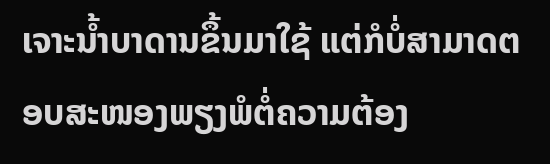ເຈາະນ້ຳບາດານຂຶ້ນມາໃຊ້ ແຕ່ກໍບໍ່ສາມາດຕອບສະໜອງພຽງພໍຕໍ່ຄວາມຕ້ອງ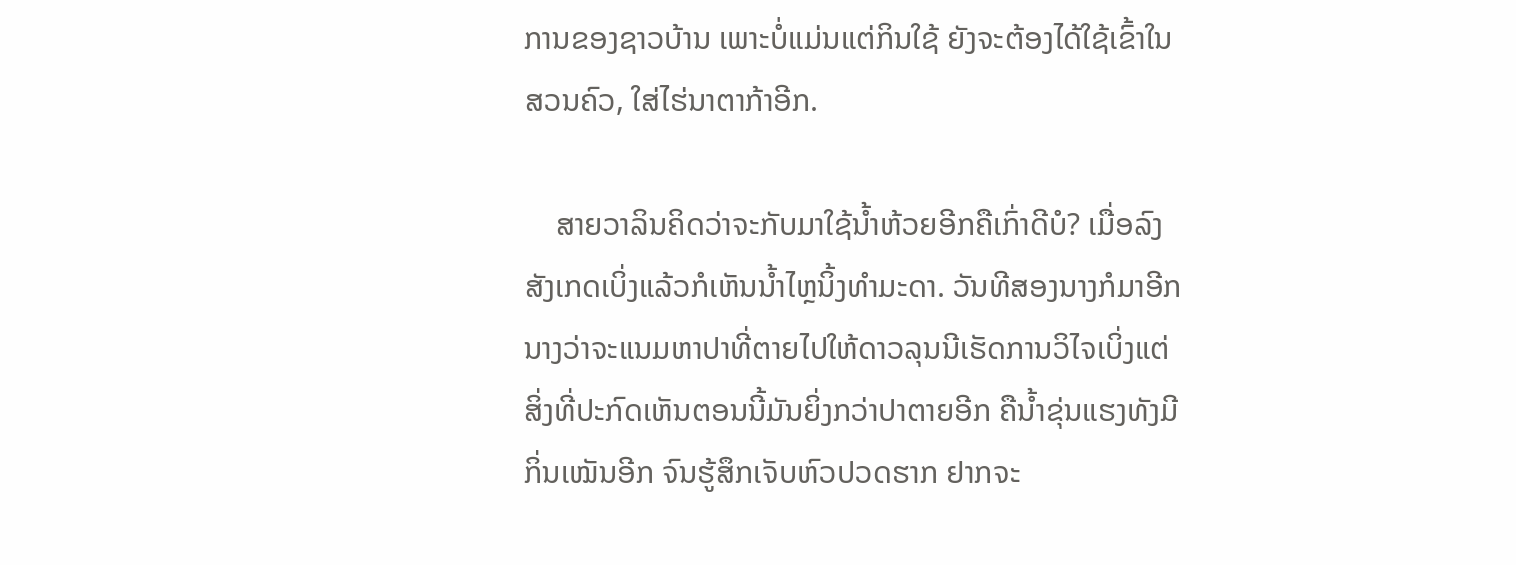ການຂອງຊາວບ້ານ ເພາະບໍ່ແມ່ນແຕ່ກິນໃຊ້ ຍັງຈະຕ້ອງໄດ້ໃຊ້ເຂົ້າໃນສວນຄົວ, ໃສ່ໄຮ່ນາຕາກ້າອີກ.

    ສາຍວາລິນຄິດວ່າຈະກັບມາໃຊ້ນ້ຳຫ້ວຍອີກຄືເກົ່າດີບໍ? ເມື່ອລົງສັງເກດເບິ່ງແລ້ວກໍເຫັນນ້ຳໄຫຼນິ້ງທຳມະດາ. ວັນທີສອງນາງກໍມາອີກ ນາງວ່າຈະແນມຫາປາທີ່ຕາຍໄປໃຫ້ດາວລຸນນີເຮັດການວິໄຈເບິ່ງແຕ່ສິ່ງທີ່ປະກົດເຫັນຕອນນີ້ມັນຍິ່ງກວ່າປາຕາຍອີກ ຄືນ້ຳຂຸ່ນແຮງທັງມີກິ່ນເໝັນອີກ ຈົນຮູ້ສຶກເຈັບຫົວປວດຮາກ ຢາກຈະ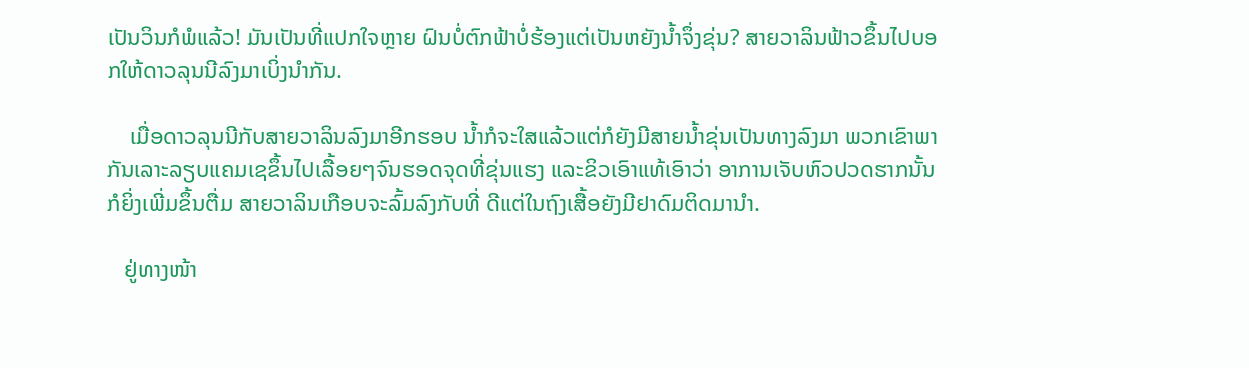ເປັນວິນກໍພໍແລ້ວ! ມັນເປັນທີ່ແປກໃຈຫຼາຍ ຝົນບໍ່ຕົກຟ້າບໍ່ຮ້ອງແຕ່ເປັນຫຍັງນ້ຳຈຶ່ງຂຸ່ນ? ສາຍວາລິນຟ້າວຂຶ້ນໄປບອກໃຫ້ດາວລຸນນີລົງມາເບິ່ງນຳກັນ.

    ເມື່ອດາວລຸນນີກັບສາຍວາລິນລົງມາອີກຮອບ ນ້ຳກໍຈະໃສແລ້ວແຕ່ກໍຍັງມີສາຍນ້ຳຂຸ່ນເປັນທາງລົງມາ ພວກເຂົາພາກັນເລາະລຽບແຄມເຊຂຶ້ນໄປເລື້ອຍໆຈົນຮອດຈຸດທີ່ຂຸ່ນແຮງ ແລະຂິວເອົາແທ້ເອົາວ່າ ອາການເຈັບຫົວປວດຮາກນັ້ນກໍຍິ່ງເພີ່ມຂຶ້ນຕື່ມ ສາຍວາລິນເກືອບຈະລົ້ມລົງກັບທີ່ ດີແຕ່ໃນຖົງເສື້ອຍັງມີຢາດົມຕິດມານຳ.

   ຢູ່ທາງໜ້າ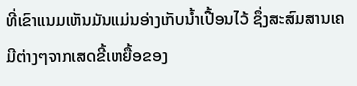ທີ່ເຂົາແນມເຫັນມັນແມ່ນອ່າງເກັບນ້ຳເປື້ອນໄວ້ ຊຶ່ງສະສົມສານເຄມີຕ່າງໆຈາກເສດຂີ້ເຫຍື້ອຂອງ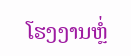ໂຮງງານຫຼໍ່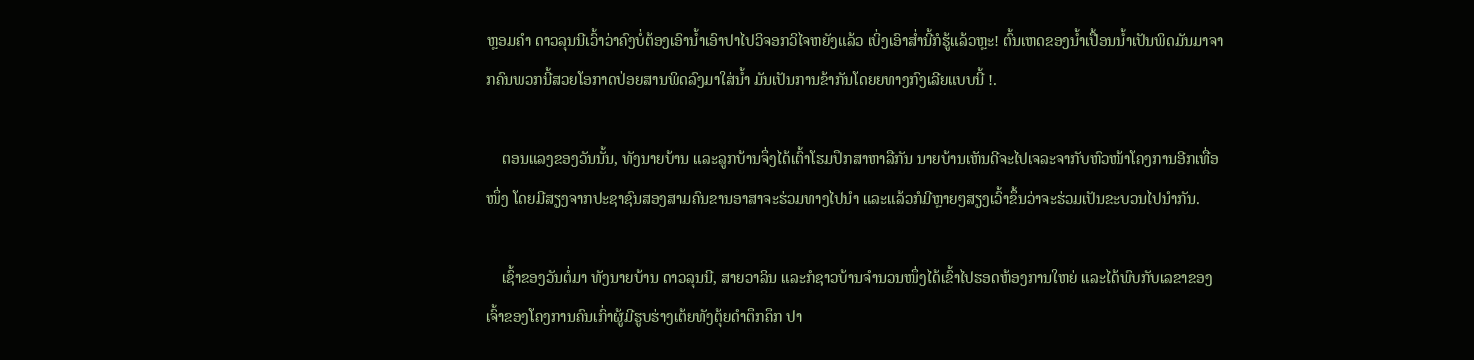ຫຼອມຄຳ ດາວລຸນນີເວົ້າວ່າຄົງບໍ່ຕ້ອງເອົານ້ຳເອົາປາໄປວິຈອກວິໄຈຫຍັງແລ້ວ ເບິ່ງເອົາສໍ່ານີ້ກໍຮູ້ແລ້ວຫຼະ! ຕົ້ນເຫດຂອງນ້ຳເປື້ອນນ້ຳເປັນພິດມັນມາຈາກຄົນພວກນີ້ສວຍໂອກາດປ່ອຍສານພິດລົງມາໃສ່ນ້ຳ ມັນເປັນການຂ້າກັນໂດຍຍທາງກົງເລີຍແບບນີ້ !.

    ຕອນແລງຂອງວັນນັ້ນ, ທັງນາຍບ້ານ ແລະລູກບ້ານຈຶ່ງໄດ້ເຕົ້າໂຮມປຶກສາຫາລືກັນ ນາຍບ້ານເຫັນດີຈະໄປເຈລະຈາກັບຫົວໜ້າໂຄງການອີກເທື່ອໜຶ່ງ ໂດຍມີສຽງຈາກປະຊາຊົນສອງສາມຄົນຂານອາສາຈະຮ່ວມທາງໄປນຳ ແລະແລ້ວກໍມີຫຼາຍໆສຽງເວົ້າຂຶ້ນວ່າຈະຮ່ວມເປັນຂະບວນໄປນຳກັນ.

    ເຊົ້າຂອງວັນຕໍ່ມາ ທັງນາຍບ້ານ ດາວລຸນນີ, ສາຍວາລິນ ແລະກໍຊາວບ້ານຈຳນວນໜຶ່ງໄດ້ເຂົ້າໄປຮອດຫ້ອງການໃຫຍ່ ແລະໄດ້ພົບກັບເລຂາຂອງເຈົ້າຂອງໂຄງການຄົນເກົ່າຜູ້ມີຮູບຮ່າງເຕ້ຍທັງຕຸ້ຍດຳຕຶກຄຶກ ປາ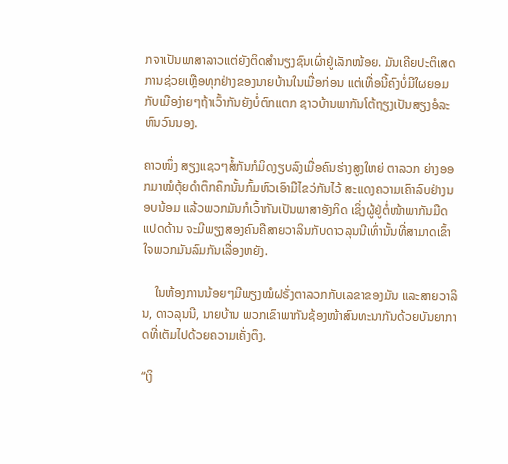ກຈາເປັນພາສາລາວແຕ່ຍັງຕິດສຳນຽງຊົນເຜົ່າຢູ່ເລັກໜ້ອຍ. ມັນເຄີຍປະຕິເສດການຊ່ວຍເຫຼືອທຸກຢ່າງຂອງນາຍບ້ານໃນເມື່ອກ່ອນ ແຕ່ເທື່ອນີ້ຄົງບໍ່ມີໃຜຍອມກັບເມືອງ່າຍໆຖ້າເວົ້າກັນຍັງບໍ່ຕົກແຕກ ຊາວບ້ານພາກັນໂຕ້ຖຽງເປັນສຽງອໍລະຫົນວົນນອງ.

ຄາວໜຶ່ງ ສຽງແຊວໆສໍ້ກັນກໍມິດງຽບລົງເມື່ອຄົນຮ່າງສູງໃຫຍ່ ຕາລວກ ຍ່າງອອກມາໝໍຕຸ້ຍດຳຕຶກຄຶກນັ້ນກົ້ມຫົວເອົາມືໄຂວ່ກັນໄວ້ ສະແດງຄວາມເຄົາລົບຢ່າງນອບນ້ອມ ແລ້ວພວກມັນກໍເວົ້າກັນເປັນພາສາອັງກິດ ເຊິ່ງຜູ້ຢູ່ຕໍ່ໜ້າພາກັນມືດແປດດ້ານ ຈະມີພຽງສອງຄົນຄືສາຍວາລິນກັບດາວລຸນນີເທົ່ານັ້ນທີ່ສາມາດເຂົ້າໃຈພວກມັນລົມກັນເລື່ອງຫຍັງ.

    ໃນຫ້ອງການນ້ອຍໆມີພຽງໝໍຝຣັ່ງຕາລວກກັບເລຂາຂອງມັນ ແລະສາຍວາລິນ, ດາວລຸນນີ, ນາຍບ້ານ ພວກເຂົາພາກັນຊ້ອງໜ້າສົນທະນາກັນດ້ວຍບັນຍາກາດທີ່ເຕັມໄປດ້ວຍຄວາມເຄັ່ງຕຶງ.

“ເງິ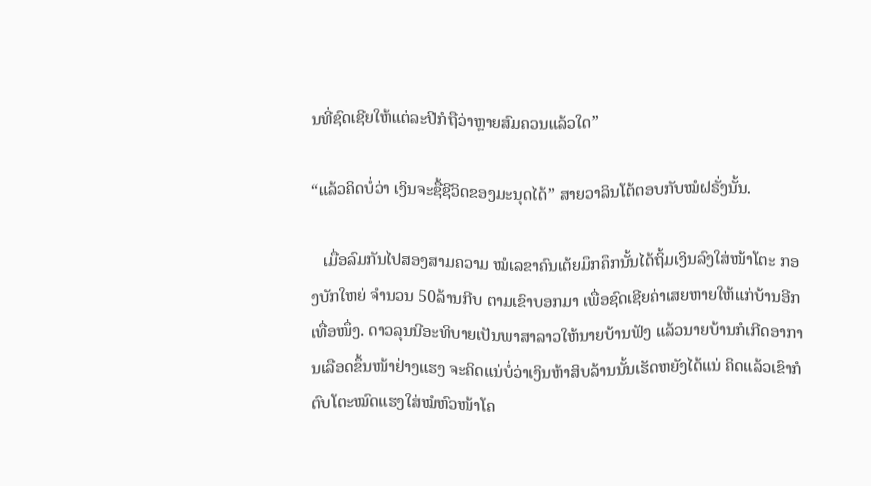ນທີ່ຊົດເຊີຍໃຫ້ແຕ່ລະປີກໍຖືວ່າຫຼາຍສົມຄວນແລ້ວໃດ”

“ແລ້ວຄິດບໍ່ວ່າ ເງິນຈະຊື້ຊີວິດຂອງມະນຸດໄດ້” ສາຍວາລິນໂຕ້ຕອບກັບໝໍຝຣັ່ງນັ້ນ.

   ເມື່ອລົມກັນໄປສອງສາມຄວາມ ໝໍເລຂາຄົນເຕ້ຍມຶກຄຶກນັ້ນໄດ້ຖິ້ມເງິນລົງໃສ່ໜ້າໂຕະ ກອງບັກໃຫຍ່ ຈຳນວນ 50ລ້ານກີບ ຕາມເຂົາບອກມາ ເພື່ອຊົດເຊີຍຄ່າເສຍຫາຍໃຫ້ແກ່ບ້ານອີກເທື່ອໜຶ່ງ. ດາວລຸນນີອະທິບາຍເປັນພາສາລາວໃຫ້ນາຍບ້ານຟັງ ແລ້ວນາຍບ້ານກໍເກີດອາການເລືອດຂຶ້ນໜ້າຢ່າງແຮງ ຈະຄິດແນ່ບໍ່ວ່າເງິນຫ້າສິບລ້ານນັ້ນເຮັດຫຍັງໄດ້ແນ່ ຄິດແລ້ວເຂົາກໍຕົບໂຕະໝົດແຮງໃສ່ໝໍຫົວໜ້າໂຄ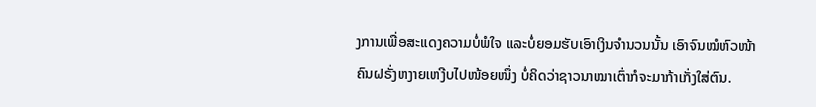ງການເພື່ອສະແດງຄວາມບໍ່ພໍໃຈ ແລະບໍ່ຍອມຮັບເອົາເງິນຈຳນວນນັ້ນ ເອົາຈົນໝໍຫົວໜ້າຄົນຝຣັ່ງຫງາຍເຫງີບໄປໜ້ອຍໜຶ່ງ ບໍ່ຄິດວ່າຊາວນາໝາເຕົ່າກໍຈະມາກ້າເກັ່ງໃສ່ຕົນ.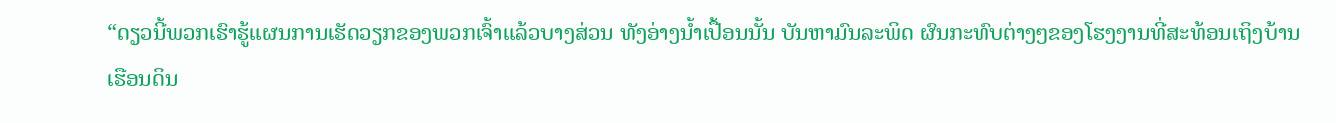“ດຽວນີ້ພວກເຮົາຮູ້ແຜນການເຮັດວຽກຂອງພວກເຈົ້າແລ້ວບາງສ່ວນ ທັງອ່າງນ້ຳເປື້ອນນັ້ນ ບັນຫາມົນລະພິດ ຜົນກະທົບຕ່າງໆຂອງໂຮງງານທີ່ສະທ້ອນເຖິງບ້ານເຮືອນດິນ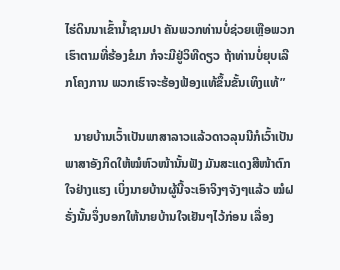ໄຮ່ດິນນາເຂົ້ານ້ຳຊາມປາ ຄັນພວກທ່ານບໍ່ຊ່ວຍເຫຼືອພວກເຮົາຕາມທີ່ຮ້ອງຂໍມາ ກໍຈະມີຢູ່ວິທີດຽວ ຖ້າທ່ານບໍ່ຍຸບເລີກໂຄງການ ພວກເຮົາຈະຮ້ອງຟ້ອງແທ້ຂຶ້ນຂັ້ນເທິງແທ້”

   ນາຍບ້ານເວົ້າເປັນພາສາລາວແລ້ວດາວລຸນນີກໍເວົ້າເປັນພາສາອັງກິດໃຫ້ໝໍຫົວໜ້ານັ້ນຟັງ ມັນສະແດງສີໜ້າຕົກໃຈຢ່າງແຮງ ເບິ່ງນາຍບ້ານຜູ້ນີ້ຈະເອົາຈິງໆຈັງໆແລ້ວ ໝໍຝຣັ່ງນັ້ນຈຶ່ງບອກໃຫ້ນາຍບ້ານໃຈເຢັນໆໄວ້ກ່ອນ ເລື່ອງ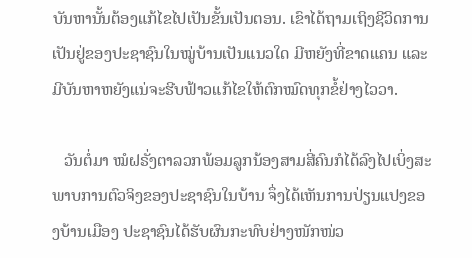ບັນຫານັ້ນຕ້ອງແກ້ໄຂໄປເປັນຂັ້ນເປັນຕອນ. ເຂົາໄດ້ຖາມເຖິງຊີວິດການເປັນຢູ່ຂອງປະຊາຊົນໃນໝູ່ບ້ານເປັນແນວໃດ ມີຫຍັງທີ່ຂາດແຄນ ແລະມີບັນຫາຫຍັງແນ່ຈະຮີບຟ້າວແກ້ໄຂໃຫ້ຕົກໝົດທຸກຂໍ້ຢ່າງໄວວາ.

   ວັນຕໍ່ມາ ໝໍຝຣັ່ງຕາລວກພ້ອມລູກນ້ອງສາມສີ່ຄົນກໍໄດ້ລົງໄປເບິ່ງສະພາບການຕົວຈິງຂອງປະຊາຊົນໃນບ້ານ ຈຶ່ງໄດ້ເຫັນການປ່ຽນແປງຂອງບ້ານເມືອງ ປະຊາຊົນໄດ້ຮັບຜົນກະທົບຢ່າງໜັກໜ່ວ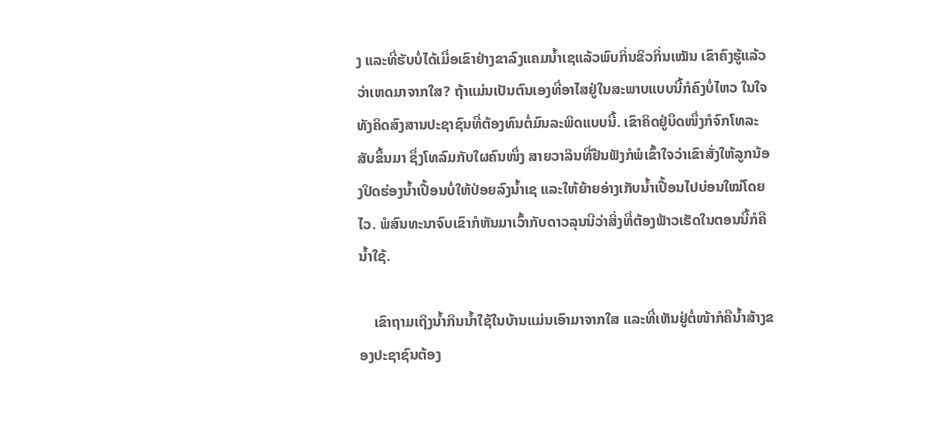ງ ແລະທີ່ຮັບບໍ່ໄດ້ເມື່ອເຂົາຢ່າງຂາລົງແຄມນ້ຳເຊແລ້ວພົບກິ່ນຂິວກິ່ນເໝັນ ເຂົາຄົງຮູ້ແລ້ວວ່າເຫດມາຈາກໃສ? ຖ້າແມ່ນເປັນຕົນເອງທີ່ອາໄສຢູ່ໃນສະພາບແບບນີ້ກໍຄົງບໍ່ໄຫວ ໃນໃຈທັງຄິດສົງສານປະຊາຊົນທີ່ຕ້ອງທົນຕໍ່ມົນລະພິດແບບນີ້. ເຂົາຄິດຢູ່ບຶດໜຶ່ງກໍຈົກໂທລະສັບຂຶ້ນມາ ຊຶ່ງໂທລົມກັບໃຜຄົນໜຶ່ງ ສາຍວາລິນທີ່ຢືນຟັງກໍພໍເຂົ້າໃຈວ່າເຂົາສັ່ງໃຫ້ລູກນ້ອງປິດຮ່ອງນ້ຳເປື້ອນບໍ່ໃຫ້ປ່ອຍລົງນ້ຳເຊ ແລະໃຫ້ຍ້າຍອ່າງເກັບນ້ຳເປື້ອນໄປບ່ອນໃໝ່ໂດຍໄວ. ພໍສົນທະນາຈົບເຂົາກໍຫັນມາເວົ້າກັບດາວລຸນນີວ່າສິ່ງທີ່ຕ້ອງຟ້າວເຮັດໃນຕອນນີ້ກໍຄືນ້ຳໃຊ້.

    ເຂົາຖາມເຖິງນ້ຳກິນນ້ຳໃຊ້ໃນບ້ານແມ່ນເອົາມາຈາກໃສ ແລະທີ່ເຫັນຢູ່ຕໍ່ໜ້າກໍຄືນ້ຳສ້າງຂອງປະຊາຊົນຕ້ອງ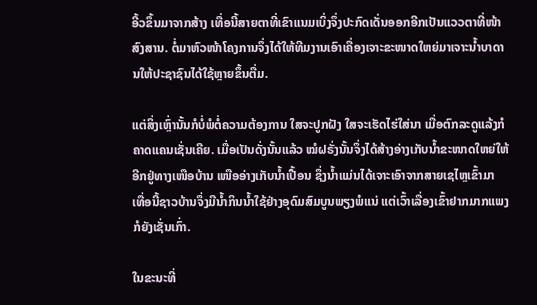ອີ້ວຂຶ້ນມາຈາກສ້າງ ເທື່ອນີ້ສາຍຕາທີ່ເຂົາແນມເບິ່ງຈຶ່ງປະກົດເດັ່ນອອກອີກເປັນແວວຕາທີ່ໜ້າສົງສານ. ຕໍ່ມາຫົວໜ້າໂຄງການຈຶ່ງໄດ້ໃຫ້ທີມງານເອົາເຄື່ອງເຈາະຂະໜາດໃຫຍ່ມາເຈາະນ້ຳບາດານໃຫ້ປະຊາຊົນໄດ້ໃຊ້ຫຼາຍຂຶ້ນຕື່ມ.

ແຕ່ສິ່ງເຫຼົ່ານັ້ນກໍບໍ່ພໍຕໍ່ຄວາມຕ້ອງການ ໃສຈະປູກຝັງ ໃສຈະເຮັດໄຮ່ໃສ່ນາ ເມື່ອຕົກລະດູແລ້ງກໍຄາດແຄນເຊັ່ນເຄີຍ. ເມື່ອເປັນດັ່ງນັ້ນແລ້ວ ໝໍຝຣັ່ງນັ້ນຈຶ່ງໄດ້ສ້າງອ່າງເກັບນ້ຳຂະໜາດໃຫຍ່ໃຫ້ອີກຢູ່ທາງເໜືອບ້ານ ເໜືອອ່າງເກັບນ້ຳເປື້ອນ ຊຶ່ງນ້ຳແມ່ນໄດ້ເຈາະເອົາຈາກສາຍເຊໄຫຼເຂົ້າມາ ເທື່ອນີ້ຊາວບ້ານຈຶ່ງມີນ້ຳກິນນ້ຳໃຊ້ຢ່າງອຸດົມສົມບູນພຽງພໍແນ່ ແຕ່ເວົ້າເລື່ອງເຂົ້າຢາກມາກແພງກໍຍັງເຊັ່ນເກົ່າ.

ໃນຂະນະທີ່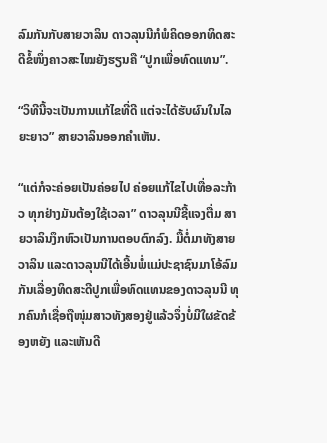ລົມກັນກັບສາຍວາລິນ ດາວລຸນນີກໍພໍຄິດອອກທິດສະດີຂໍ້ໜຶ່ງຄາວສະໄໝຍັງຮຽນຄື “ປູກເພື່ອທົດແທນ”.

“ວິທີນີ້ຈະເປັນການແກ້ໄຂທີ່ດີ ແຕ່ຈະໄດ້ຮັບຜົນໃນໄລຍະຍາວ” ສາຍວາລິນອອກຄຳເຫັນ.

“ແຕ່ກໍຈະຄ່ອຍເປັນຄ່ອຍໄປ ຄ່ອຍແກ້ໄຂໄປເທື່ອລະກ້າວ ທຸກຢ່າງມັນຕ້ອງໃຊ້ເວລາ” ດາວລຸນນີຊີ້ແຈງຕື່ມ ສາຍວາລິນງຶກຫົວເປັນການຕອບຕົກລົງ. ມື້ຕໍ່ມາທັງສາຍວາລິນ ແລະດາວລຸນນີໄດ້ເອີ້ນພໍ່ແມ່ປະຊາຊົນມາໂອ້ລົມກັນເລື່ອງທິດສະດີປູກເພື່ອທົດແທນຂອງດາວລຸນນີ ທຸກຄົນກໍເຊື່ອຖືໜຸ່ມສາວທັງສອງຢູ່ແລ້ວຈຶ່ງບໍ່ມີໃຜຂັດຂ້ອງຫຍັງ ແລະເຫັນດີ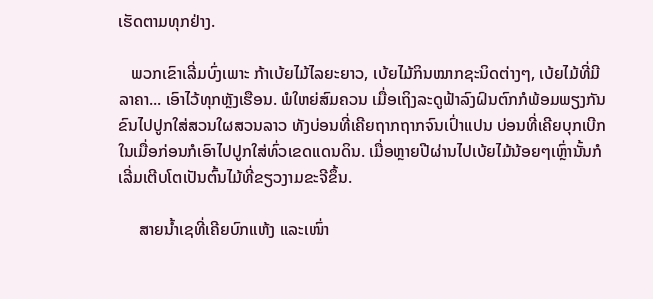ເຮັດຕາມທຸກຢ່າງ.

   ພວກເຂົາເລີ່ມບົ່ງເພາະ ກ້າເບ້ຍໄມ້ໄລຍະຍາວ, ເບ້ຍໄມ້ກິນໝາກຊະນິດຕ່າງໆ, ເບ້ຍໄມ້ທີ່ມີລາຄາ... ເອົາໄວ້ທຸກຫຼັງເຮືອນ. ພໍໃຫຍ່ສົມຄວນ ເມື່ອເຖິງລະດູຟ້າລົງຝົນຕົກກໍພ້ອມພຽງກັນຂົນໄປປູກໃສ່ສວນໃຜສວນລາວ ທັງບ່ອນທີ່ເຄີຍຖາກຖາກຈົນເປົ່າແປນ ບ່ອນທີ່ເຄີຍບຸກເບີກໃນເມື່ອກ່ອນກໍເອົາໄປປູກໃສ່ທົ່ວເຂດແດນດິນ. ເມື່ອຫຼາຍປີຜ່ານໄປເບ້ຍໄມ້ນ້ອຍໆເຫຼົ່ານັ້ນກໍເລີ່ມເຕີບໂຕເປັນຕົ້ນໄມ້ທີ່ຂຽວງາມຂະຈີຂຶ້ນ.

     ສາຍນ້ຳເຊທີ່ເຄີຍບົກແຫ້ງ ແລະເໜົ່າ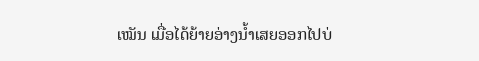ເໝັນ ເມື່ອໄດ້ຍ້າຍອ່າງນ້ຳເສຍອອກໄປບ່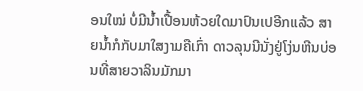ອນໃໝ່ ບໍ່ມີນ້ຳເປື້ອນຫ້ວຍໃດມາປົນເປອີກແລ້ວ ສາຍນ້ຳກໍກັບມາໃສງາມຄືເກົ່າ ດາວລຸນນີນັ່ງຢູ່ໂງ່ນຫີນບ່ອນທີ່ສາຍວາລິນມັກມາ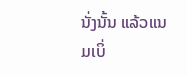ນັ່ງນັ້ນ ແລ້ວແນມເບິ່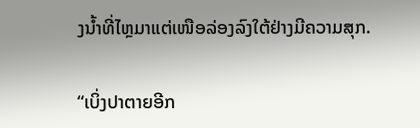ງນ້ຳທີ່ໄຫຼມາແຕ່ເໜືອລ່ອງລົງໃຕ້ຢ່າງມີຄວາມສຸກ.

“ເບິ່ງປາຕາຍອີກ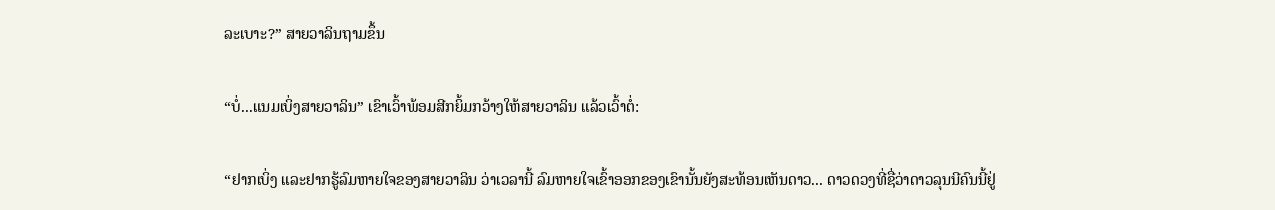ລະເບາະ?” ສາຍວາລິນຖາມຂຶ້ນ

“ບໍ່...ແນມເບິ່ງສາຍວາລິນ” ເຂົາເວົ້າພ້ອມສີກຍິ້ມກວ້າງໃຫ້ສາຍວາລິນ ແລ້ວເວົ້າຕໍ່:

“ຢາກເບິ່ງ ແລະຢາກຮູ້ລົມຫາຍໃຈຂອງສາຍວາລິນ ວ່າເວລານີ້ ລົມຫາຍໃຈເຂົ້າອອກຂອງເຂົານັ້ນຍັງສະທ້ອນເຫັນດາວ... ດາວດວງທີ່ຊື່ວ່າດາວລຸນນີຄົນນີ້ຢູ່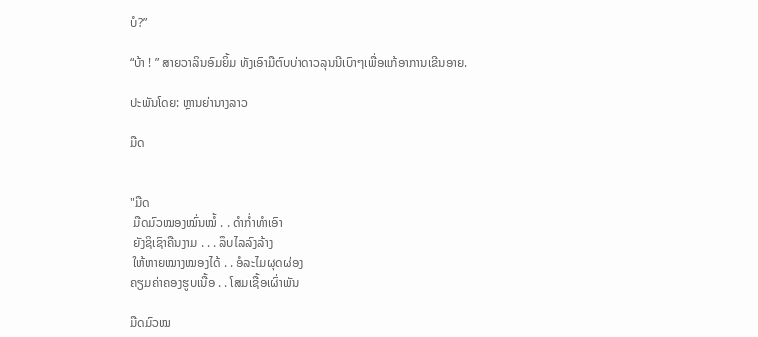ບໍ?”

“ບ້າ ! ” ສາຍວາລິນອົມຍິ້ມ ທັງເອົາມືຕົບບ່າດາວລຸນນີເບົາໆເພື່ອແກ້ອາການເຂີນອາຍ.

ປະພັນໂດຍ: ຫຼານຍ່ານາງລາວ

ມືດ


"ມືດ
 ມືດມົວໝອງໝົ່ນໝໍ້ . . ດຳກໍ່າທຳເອົາ
 ຍັງຊິເຊົາຄືນງາມ . . . ລຶບໄລລົງລ້າງ
 ໃຫ້ຫາຍໝາງໝອງໄດ້ . . ອໍລະໄມຜຸດຜ່ອງ
ຄຽມຄ່າຄອງຮູບເນື້ອ . . ໂສມເຊື້ອເຜົ່າພັນ

ມືດມົວໝ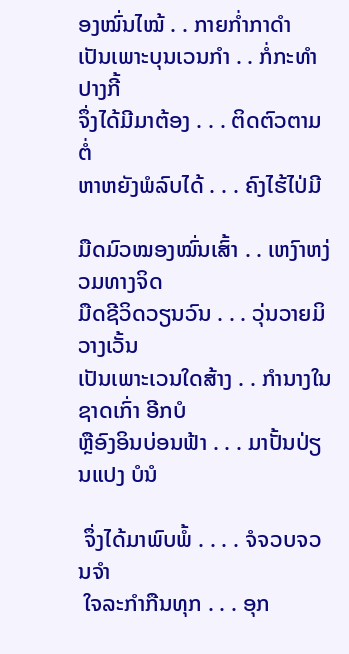ອງໝົ່ນໄໝ້ . . ກາຍກໍ່າກາດຳ
ເປັນເພາະບຸນເວນກຳ . . ກໍ່ກະທຳປາງກີ້
ຈຶ່ງໄດ້ມີມາຕ້ອງ . . . ຕິດຕົວຕາມຕໍ່
ຫາຫຍັງພໍລົບໄດ້ . . . ຄົງໄຮ້ໄປ່ມີ

ມືດມົວໝອງໝົ່ນເສົ້າ . . ເຫງົາຫງ່ວມທາງຈິດ
ມືດຊີວິດວຽນວົນ . . . ວຸ່ນວາຍມິວາງເວັ້ນ
ເປັນເພາະເວນໃດສ້າງ . . ກຳນາງໃນຊາດເກົ່າ ອີກບໍ
ຫຼືອົງອິນບ່ອນຟ້າ . . . ມາປັ້ນປ່ຽນແປງ ບໍນໍ

 ຈຶ່ງໄດ້ມາພົບພໍ້ . . . . ຈໍຈວບຈວນຈຳ
 ໃຈລະກຳກືນທຸກ . . . ອຸກ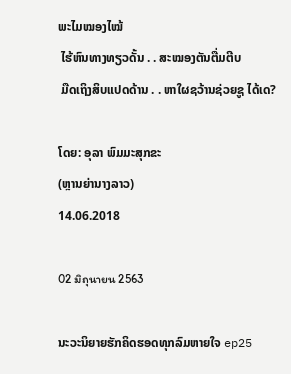ພະໄມໝອງໄໝ້
 ໄຮ້ຫົນທາງທຽວດັ້ນ . . ສະໝອງຕັນຕື່ມຕີບ
 ມືດເຖິງສິບແປດດ້ານ . . ຫາໃຜຊວ້ານຊ່ວຍຊູ ໄດ້ເດ?

ໂດຍ: ອຸລາ ພົມມະສຸກຂະ
(ຫຼານຍ່ານາງລາວ)
14.06.2018

02 มิถุนายน 2563

ນະວະນິຍາຍຮັກຄິດຮອດທຸກລົມຫາຍໃຈ ep25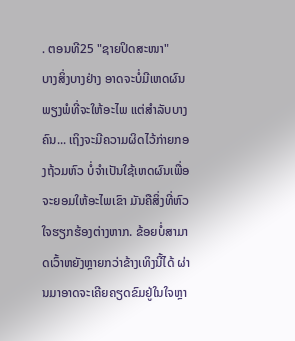. ຕອນທີ25 "ຊາຍປິດສະໜາ"
ບາງສິ່ງບາງຢ່າງ ອາດຈະບໍ່ມີເຫດຜົນພຽງພໍທີ່ຈະໃຫ້ອະໄພ ແຕ່ສຳລັບບາງຄົນ... ເຖິງຈະມີຄວາມຜິດໄວ້ກ່າຍກອງຖ້ວມຫົວ ບໍ່ຈຳເປັນໃຊ້ເຫດຜົນເພື່ອຈະຍອມໃຫ້ອະໄພເຂົາ ມັນຄືສິ່ງທີ່ຫົວໃຈຮຽກຮ້ອງຕ່າງຫາກ. ຂ້ອຍບໍ່ສາມາດເວົ້າຫຍັງຫຼາຍກວ່າຂ້າງເທິງນີ້ໄດ້ ຜ່ານມາອາດຈະເຄີຍຄຽດຂົມຢູ່ໃນໃຈຫຼາ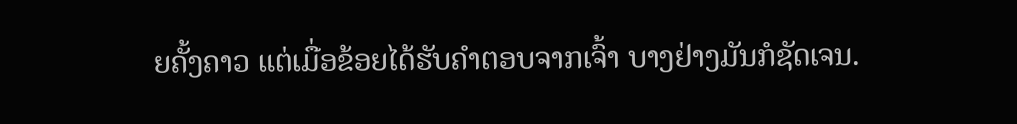ຍຄັ້ງຄາວ ແຕ່ເມື່ອຂ້ອຍໄດ້ຮັບຄຳຕອບຈາກເຈົ້າ ບາງຢ່າງມັນກໍຊັດເຈນ.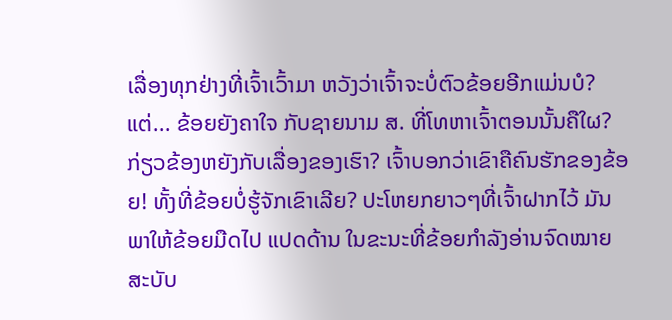ເລື່ອງທຸກຢ່າງທີ່ເຈົ້າເວົ້າມາ ຫວັງວ່າເຈົ້າຈະບໍ່ຕົວຂ້ອຍອີກແມ່ນບໍ? ແຕ່... ຂ້ອຍຍັງຄາໃຈ ກັບຊາຍນາມ ສ. ທີ່ໂທຫາເຈົ້າຕອນນັ້ນຄືໃຜ? ກ່ຽວຂ້ອງຫຍັງກັບເລື່ອງຂອງເຮົາ? ເຈົ້າບອກວ່າເຂົາຄືຄົນຮັກຂອງຂ້ອຍ! ທັ້ງທີ່ຂ້ອຍບໍ່ຮູ້ຈັກເຂົາເລີຍ? ປະໂຫຍກຍາວໆທີ່ເຈົ້າຝາກໄວ້ ມັນພາໃຫ້ຂ້ອຍມືດໄປ ແປດດ້ານ ໃນຂະນະທີ່ຂ້ອຍກຳລັງອ່ານຈົດໝາຍສະບັບ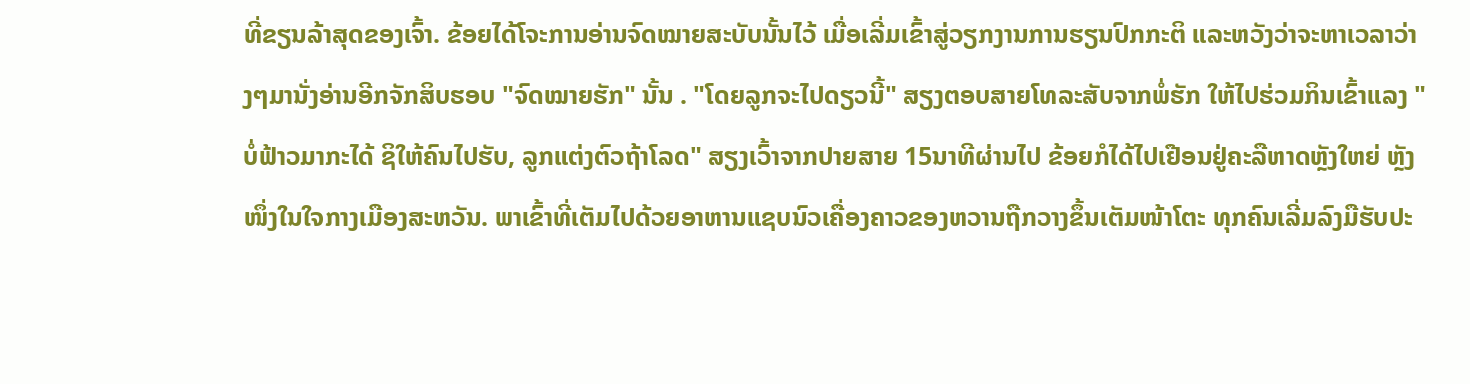ທີ່ຂຽນລ້າສຸດຂອງເຈົ້າ. ຂ້ອຍໄດ້ໂຈະການອ່ານຈົດໝາຍສະບັບນັ້ນໄວ້ ເມື່ອເລີ່ມເຂົ້າສູ່ວຽກງານການຮຽນປົກກະຕິ ແລະຫວັງວ່າຈະຫາເວລາວ່າງໆມານັ່ງອ່ານອີກຈັກສິບຮອບ "ຈົດໝາຍຮັກ" ນັ້ນ . "ໂດຍລູກຈະໄປດຽວນີ້" ສຽງຕອບສາຍໂທລະສັບຈາກພໍ່ຮັກ ໃຫ້ໄປຮ່ວມກິນເຂົ້າແລງ "ບໍ່ຟ້າວມາກະໄດ້ ຊິໃຫ້ຄົນໄປຮັບ, ລູກແຕ່ງຕົວຖ້າໂລດ" ສຽງເວົ້າຈາກປາຍສາຍ 15ນາທີຜ່ານໄປ ຂ້ອຍກໍໄດ້ໄປເຢືອນຢູ່ຄະລືຫາດຫຼັງໃຫຍ່ ຫຼັງໜຶ່ງໃນໃຈກາງເມືອງສະຫວັນ. ພາເຂົ້າທີ່ເຕັມໄປດ້ວຍອາຫານແຊບນົວເຄື່ອງຄາວຂອງຫວານຖືກວາງຂຶ້ນເຕັມໜ້າໂຕະ ທຸກຄົນເລີ່ມລົງມືຮັບປະ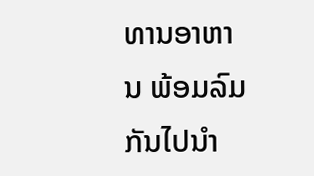ທານອາຫານ ພ້ອມລົມກັນໄປນຳ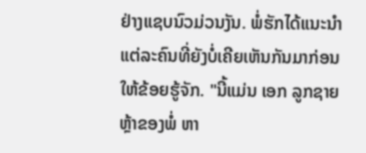ຢ່າງແຊບນົວມ່ວນງັນ. ພໍ່ຮັກໄດ້ແນະນຳແຕ່ລະຄົນທີ່ຍັງບໍ່ເຄີຍເຫັນກັນມາກ່ອນ ໃຫ້ຂ້ອຍຮູ້ຈັກ. "ນີ້ແມ່ນ ເອກ ລູກຊາຍຫຼ້າຂອງພໍ່ ຫາ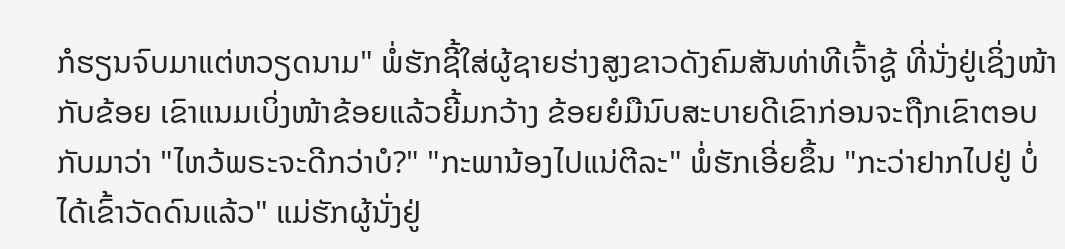ກໍຮຽນຈົບມາແຕ່ຫວຽດນາມ" ພໍ່ຮັກຊີ້ໃສ່ຜູ້ຊາຍຮ່າງສູງຂາວດັງຄົມສັນທ່າທີເຈົ້າຊູ້ ທີ່ນັ່ງຢູ່ເຊິ່ງໜ້າກັບຂ້ອຍ ເຂົາແນມເບິ່ງໜ້າຂ້ອຍແລ້ວຍີ້ມກວ້າງ ຂ້ອຍຍໍມືນົບສະບາຍດີເຂົາກ່ອນຈະຖືກເຂົາຕອບກັບມາວ່າ "ໄຫວ້ພຣະຈະດີກວ່າບໍ?" "ກະພານ້ອງໄປແນ່ຕີລະ" ພໍ່ຮັກເອີ່ຍຂຶ້ນ "ກະວ່າຢາກໄປຢູ່ ບໍ່ໄດ້ເຂົ້າວັດດົນແລ້ວ" ແມ່ຮັກຜູ້ນັ່ງຢູ່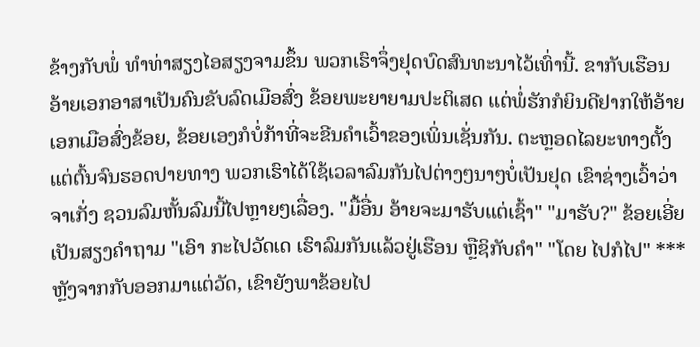ຂ້າງກັບພໍ່ ທຳທ່າສຽງໄອສຽງຈາມຂຶ້ນ ພວກເຮົາຈຶ່ງຢຸດບົດສົນທະນາໄວ້ເທົ່ານີ້. ຂາກັບເຮືອນ ອ້າຍເອກອາສາເປັນຄົນຂັບລົດເມືອສົ່ງ ຂ້ອຍພະຍາຍາມປະຕິເສດ ແຕ່ພໍ່ຮັກກໍຍິນດີຢາກໃຫ້ອ້າຍເອກເມືອສົ່ງຂ້ອຍ, ຂ້ອຍເອງກໍບໍ່ກ້າທີ່ຈະຂີນຄຳເວົ້າຂອງເພິ່ນເຊັ່ນກັນ. ຕະຫຼອດໄລຍະທາງຕັ້ງແຕ່ຕົ້ນຈົນຮອດປາຍທາງ ພວກເຮົາໄດ້ໃຊ້ເວລາລົມກັນໄປຕ່າງໆນາໆບໍ່ເປັນຢຸດ ເຂົາຊ່າງເວົ້າວ່າຈາເກັ່ງ ຊວນລົມຫັ້ນລົມນີ້ໄປຫຼາຍໆເລື່ອງ. "ມື້ອື່ນ ອ້າຍຈະມາຮັບແຕ່ເຊົ້າ" "ມາຮັບ?" ຂ້ອຍເອີ່ຍເປັນສຽງຄຳຖາມ "ເອົາ ກະໄປວັດເດ ເຮົາລົມກັນແລ້ວຢູ່ເຮືອນ ຫຼືຊິກັບຄຳ" "ໂດຍ ໄປກໍໄປ" *** ຫຼັງຈາກກັບອອກມາແຕ່ວັດ, ເຂົາຍັງພາຂ້ອຍໄປ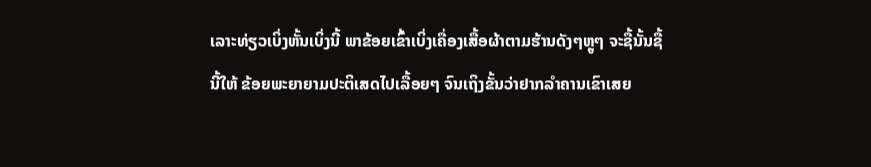ເລາະທ່ຽວເບິ່ງຫັ້ນເບິ່ງນີ້ ພາຂ້ອຍເຂົ້າເບິ່ງເຄື່ອງເສື້ອຜ້າຕາມຮ້ານດັງໆຫຼູໆ ຈະຊື້ນັ້ນຊື້ນີ້ໃຫ້ ຂ້ອຍພະຍາຍາມປະຕິເສດໄປເລື້ອຍໆ ຈົນເຖິງຂັ້ນວ່າຢາກລຳຄານເຂົາເສຍ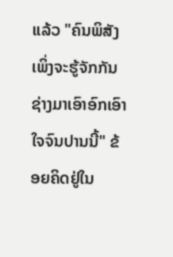ແລ້ວ "ຄົນພິສັງ ເພິ່ງຈະຮູ້ຈັກກັນຊ່າງມາເອົາອົກເອົາໃຈຈົນປານນີ້" ຂ້ອຍຄິດຢູ່ໃນ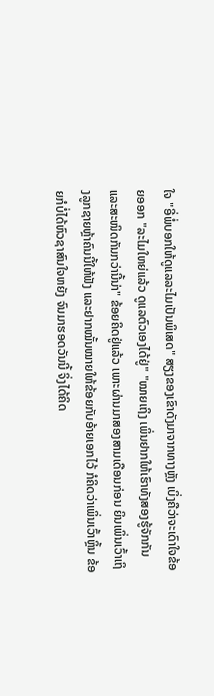ໃຈ "ອີ່ພໍ່ບອກໃຫ້ດູແລລະໄມເປັນພິເສດ" ສຽງຂອງເຂົາດັງມາຈາກທາງຫຼັງ ເບິ່ງຄືວ່າຈະເດົາໃຈຂ້ອຍອອກ "ລະໄມໃຫຍ່ແລ້ວ ດູແລຕົວເອງໄດ້ຢູ່" "ໝາຍເຖິງ ເພິ່ນຢາກໃຫ້ເຮົາທັງສອງຮູ້ຈັກກັນ ແລະສະໜິດກັນກວ່ານີ້ນ່າ" ຂ້ອຍຄິດຢູ່ແລ້ວ ເພາະຜ່ານມາສອງສາມເດືອນກ່ອນ ຍິນເພິ່ນເວົ້າເຖິງລູກຊາຍຫຼ້າຄົນນີ້ໃຫ້ຟັງ ແລະຢາກໝັ້ນໝາຍໃຫ້ຂ້ອຍກັບອ້າຍເອກໄວ້ ກໍຄິດວ່າເພິ່ນເວົ້າຫຼິ້ນ ຂ້ອຍກໍບໍ່ໄດ້ຫົວຊາສົນໃຈຫຍັງ ຈົນມາຮອດວັນນີ້ ຈິ່ງໄດ້ຄິດ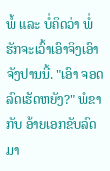ພໍ້ ແລະ ບໍ່ຄິດວ່າ ພໍ່ຮັກຈະເວົ້າເອົາຈິງເອົາຈັງປານນີ້. "ເອົາ ຈອດລົດເຮັດຫຍັງ?" ພໍຂາກັບ ອ້າຍເອກຂັບລົດມາ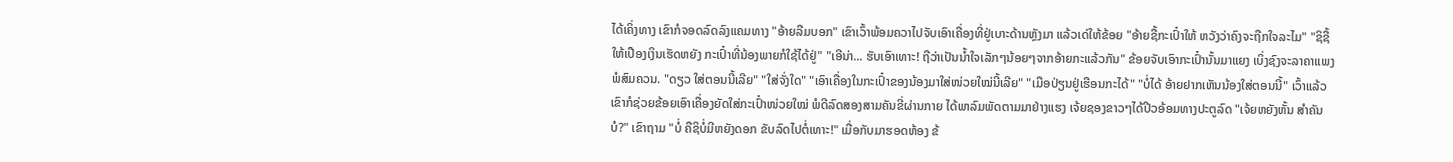ໄດ້ເຄິ່ງທາງ ເຂົາກໍຈອດລົດລົງແຄມທາງ "ອ້າຍລືມບອກ" ເຂົາເວົ້າພ້ອມຄວາໄປຈັບເອົາເຄື່ອງທີ່ຢູ່ເບາະດ້ານຫຼັງມາ ແລ້ວເດ່ໃຫ້ຂ້ອຍ "ອ້າຍຊື້ກະເປົ໋າໃຫ້ ຫວັງວ່າຄົງຈະຖືກໃຈລະໄມ" "ຊິຊື້ໃຫ້ເປືອງເງິນເຮັດຫຍັງ ກະເປົ໋າທີ່ນ້ອງພາຍກໍໃຊ້ໄດ້ຢູ່" "ເອີນ່າ... ຮັບເອົາເທາະ! ຖືວ່າເປັນນໍ້າໃຈເລັກໆນ້ອຍໆຈາກອ້າຍກະແລ້ວກັນ" ຂ້ອຍຈັບເອົາກະເປົ໋ານັ້ນມາແຍງ ເບິ່ງຊົງຈະລາຄາແພງພໍສົມຄວນ. "ດຽວ ໃສ່ຕອນນີ້ເລີຍ" "ໃສ່ຈັ່ງໃດ" "ເອົາເຄື່ອງໃນກະເປົ໋າຂອງນ້ອງມາໃສ່ໜ່ວຍໃໝ່ນີ້ເລີຍ" "ເມືອປ່ຽນຢູ່ເຮືອນກະໄດ້" "ບໍ່ໄດ້ ອ້າຍຢາກເຫັນນ້ອງໃສ່ຕອນນີ້" ເວົ້າແລ້ວເຂົາກໍຊ່ວຍຂ້ອຍເອົາເຄື່ອງຍັດໃສ່ກະເປົ໋າໜ່ວຍໃໝ່ ພໍດີລົດສອງສາມຄັນຂີ່ຜ່ານກາຍ ໄດ້ພາລົມພັດຕາມມາຢ່າງແຮງ ເຈ້ຍຊອງຂາວໆໄດ້ປີວອ້ອມທາງປະຕູລົດ "ເຈ້ຍຫຍັງຫັ້ນ ສຳຄັນບໍ?" ເຂົາຖາມ "ບໍ່ ຄືຊິບໍ່ມີຫຍັງດອກ ຂັບລົດໄປຕໍ່ເທາະ!" ເມື່ອກັບມາຮອດຫ້ອງ ຂ້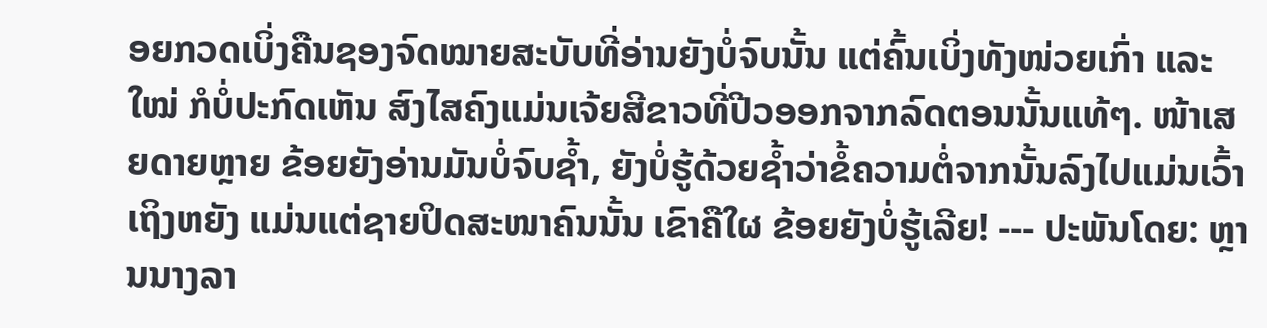ອຍກວດເບິ່ງຄືນຊອງຈົດໝາຍສະບັບທີ່ອ່ານຍັງບໍ່ຈົບນັ້ນ ແຕ່ຄົ້ນເບິ່ງທັງໜ່ວຍເກົ່າ ແລະ ໃໝ່ ກໍບໍ່ປະກົດເຫັນ ສົງໄສຄົງແມ່ນເຈ້ຍສີຂາວທີ່ປີວອອກຈາກລົດຕອນນັ້ນແທ້ໆ. ໜ້າເສຍດາຍຫຼາຍ ຂ້ອຍຍັງອ່ານມັນບໍ່ຈົບຊໍ້າ, ຍັງບໍ່ຮູ້ດ້ວຍຊໍ້າວ່າຂໍ້ຄວາມຕໍ່ຈາກນັ້ນລົງໄປແມ່ນເວົ້າເຖິງຫຍັງ ແມ່ນແຕ່ຊາຍປິດສະໜາຄົນນັ້ນ ເຂົາຄືໃຜ ຂ້ອຍຍັງບໍ່ຮູ້ເລີຍ! --- ປະພັນໂດຍ: ຫຼານນາງລາ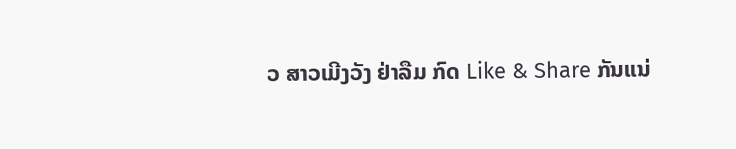ວ ສາວເມີງວັງ ຢ່າລືມ ກົດ Like & Share ກັນແນ່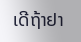ເດີຖ້າຢາ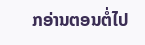ກອ່ານຕອນຕໍ່ໄປ